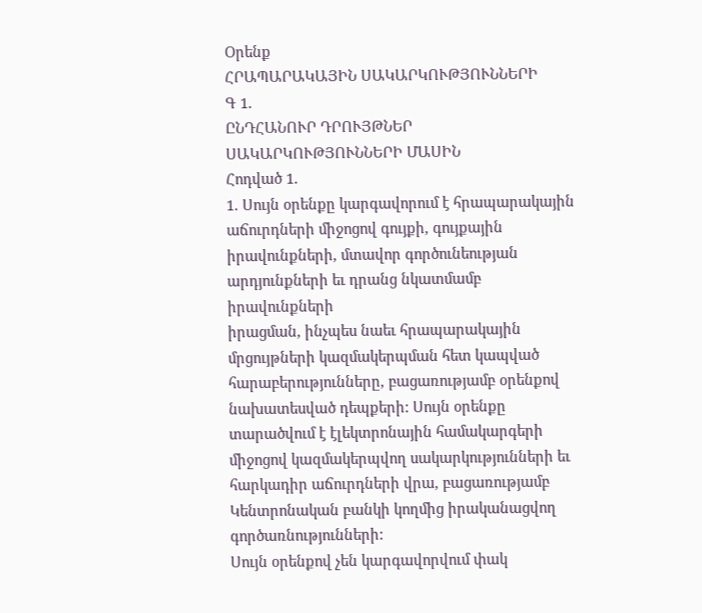Օրենք
ՀՐԱՊԱՐԱԿԱՅԻՆ ՍԱԿԱՐԿՈՒԹՅՈՒՆՆԵՐԻ
Գ 1.
ԸՆԴՀԱՆՈՒՐ ԴՐՈՒՅԹՆԵՐ ՍԱԿԱՐԿՈՒԹՅՈՒՆՆԵՐԻ ՄԱՍԻՆ
Հոդված 1.
1. Սույն օրենքը կարգավորում է հրապարակային աճուրդների միջոցով գույքի, գույքային
իրավունքների, մտավոր գործունեության արդյունքների եւ դրանց նկատմամբ իրավունքների
իրացման, ինչպես նաեւ հրապարակային մրցույթների կազմակերպման հետ կապված
հարաբերությունները, բացառությամբ օրենքով նախատեսված դեպքերի: Սույն օրենքը
տարածվում է էլեկտրոնային համակարգերի միջոցով կազմակերպվող սակարկությունների եւ
հարկադիր աճուրդների վրա, բացառությամբ Կենտրոնական բանկի կողմից իրականացվող
գործառնությունների:
Սույն օրենքով չեն կարգավորվում փակ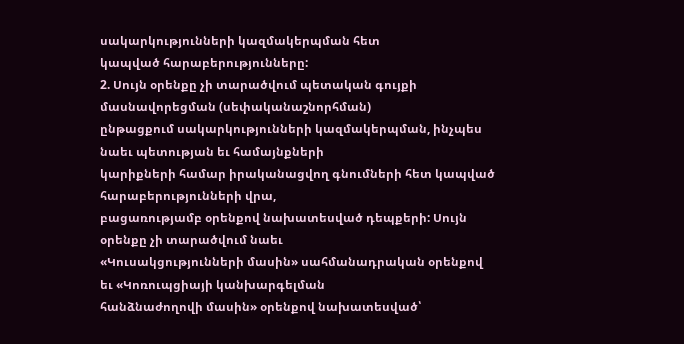սակարկությունների կազմակերպման հետ
կապված հարաբերությունները:
2. Սույն օրենքը չի տարածվում պետական գույքի մասնավորեցման (սեփականաշնորհման)
ընթացքում սակարկությունների կազմակերպման, ինչպես նաեւ պետության եւ համայնքների
կարիքների համար իրականացվող գնումների հետ կապված հարաբերությունների վրա,
բացառությամբ օրենքով նախատեսված դեպքերի: Սույն օրենքը չի տարածվում նաեւ
«Կուսակցությունների մասին» սահմանադրական օրենքով եւ «Կոռուպցիայի կանխարգելման
հանձնաժողովի մասին» օրենքով նախատեսված՝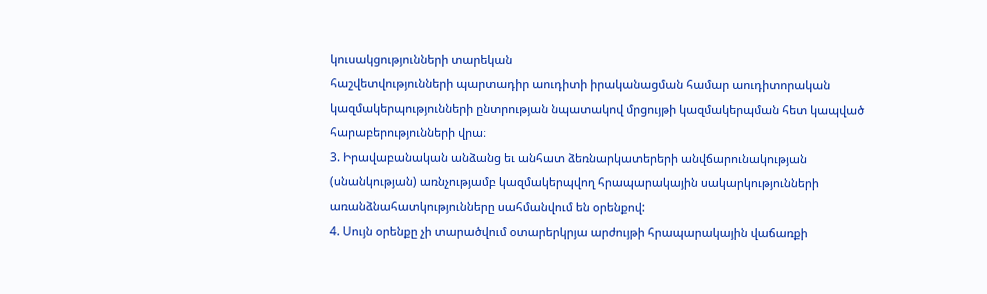կուսակցությունների տարեկան
հաշվետվությունների պարտադիր աուդիտի իրականացման համար աուդիտորական
կազմակերպությունների ընտրության նպատակով մրցույթի կազմակերպման հետ կապված
հարաբերությունների վրա։
3. Իրավաբանական անձանց եւ անհատ ձեռնարկատերերի անվճարունակության
(սնանկության) առնչությամբ կազմակերպվող հրապարակային սակարկությունների
առանձնահատկությունները սահմանվում են օրենքով:
4. Սույն օրենքը չի տարածվում օտարերկրյա արժույթի հրապարակային վաճառքի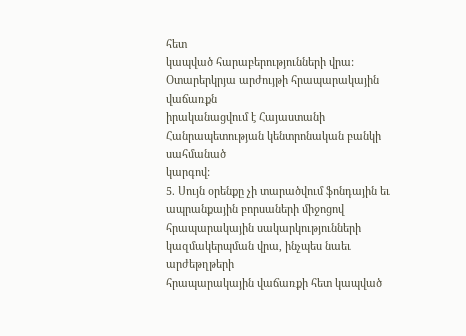հետ
կապված հարաբերությունների վրա: Օտարերկրյա արժույթի հրապարակային վաճառքն
իրականացվում է Հայաստանի Հանրապետության կենտրոնական բանկի սահմանած
կարգով:
5. Սույն օրենքը չի տարածվում ֆոնդային եւ ապրանքային բորսաների միջոցով
հրապարակային սակարկությունների կազմակերպման վրա, ինչպես նաեւ արժեթղթերի
հրապարակային վաճառքի հետ կապված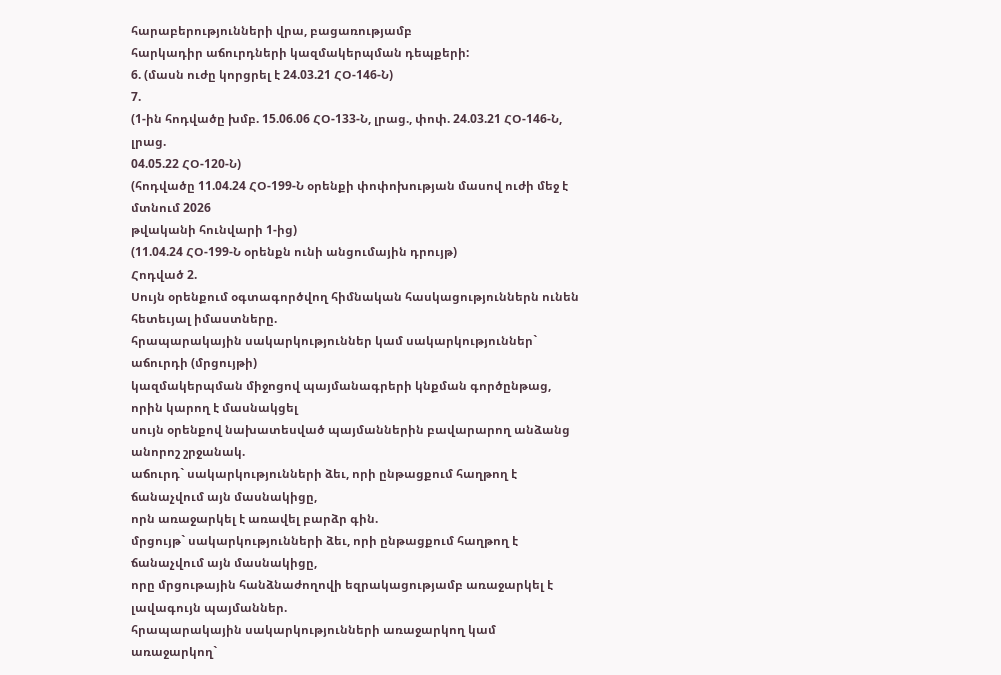հարաբերությունների վրա, բացառությամբ
հարկադիր աճուրդների կազմակերպման դեպքերի:
6. (մասն ուժը կորցրել է 24.03.21 ՀՕ-146-Ն)
7.
(1-ին հոդվածը խմբ. 15.06.06 ՀՕ-133-Ն, լրաց., փոփ. 24.03.21 ՀՕ-146-Ն, լրաց.
04.05.22 ՀՕ-120-Ն)
(հոդվածը 11.04.24 ՀՕ-199-Ն օրենքի փոփոխության մասով ուժի մեջ է մտնում 2026
թվականի հունվարի 1-ից)
(11.04.24 ՀՕ-199-Ն օրենքն ունի անցումային դրույթ)
Հոդված 2.
Սույն օրենքում օգտագործվող հիմնական հասկացություններն ունեն հետեւյալ իմաստները.
հրապարակային սակարկություններ կամ սակարկություններ` աճուրդի (մրցույթի)
կազմակերպման միջոցով պայմանագրերի կնքման գործընթաց, որին կարող է մասնակցել
սույն օրենքով նախատեսված պայմաններին բավարարող անձանց անորոշ շրջանակ.
աճուրդ` սակարկությունների ձեւ, որի ընթացքում հաղթող է ճանաչվում այն մասնակիցը,
որն առաջարկել է առավել բարձր գին.
մրցույթ` սակարկությունների ձեւ, որի ընթացքում հաղթող է ճանաչվում այն մասնակիցը,
որը մրցութային հանձնաժողովի եզրակացությամբ առաջարկել է լավագույն պայմաններ.
հրապարակային սակարկությունների առաջարկող կամ առաջարկող`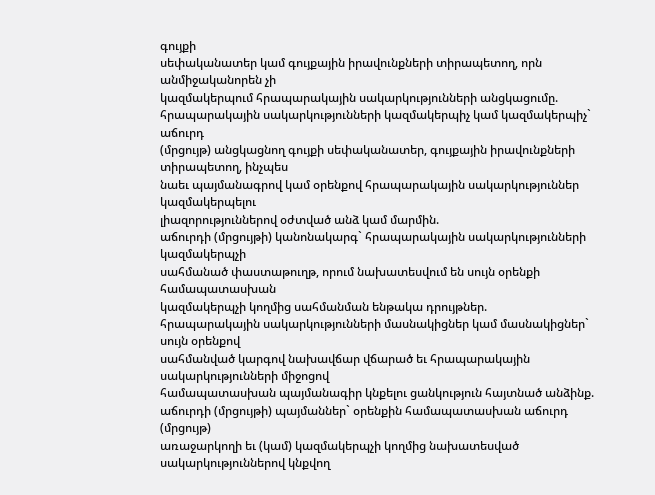գույքի
սեփականատեր կամ գույքային իրավունքների տիրապետող, որն անմիջականորեն չի
կազմակերպում հրապարակային սակարկությունների անցկացումը.
հրապարակային սակարկությունների կազմակերպիչ կամ կազմակերպիչ` աճուրդ
(մրցույթ) անցկացնող գույքի սեփականատեր, գույքային իրավունքների տիրապետող, ինչպես
նաեւ պայմանագրով կամ օրենքով հրապարակային սակարկություններ կազմակերպելու
լիազորություններով օժտված անձ կամ մարմին.
աճուրդի (մրցույթի) կանոնակարգ` հրապարակային սակարկությունների կազմակերպչի
սահմանած փաստաթուղթ, որում նախատեսվում են սույն օրենքի համապատասխան
կազմակերպչի կողմից սահմանման ենթակա դրույթներ.
հրապարակային սակարկությունների մասնակիցներ կամ մասնակիցներ` սույն օրենքով
սահմանված կարգով նախավճար վճարած եւ հրապարակային սակարկությունների միջոցով
համապատասխան պայմանագիր կնքելու ցանկություն հայտնած անձինք.
աճուրդի (մրցույթի) պայմաններ` օրենքին համապատասխան աճուրդ (մրցույթ)
առաջարկողի եւ (կամ) կազմակերպչի կողմից նախատեսված սակարկություններով կնքվող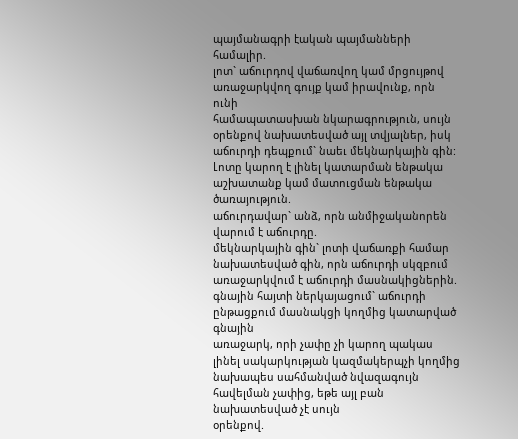պայմանագրի էական պայմանների համալիր.
լոտ` աճուրդով վաճառվող կամ մրցույթով առաջարկվող գույք կամ իրավունք, որն ունի
համապատասխան նկարագրություն, սույն օրենքով նախատեսված այլ տվյալներ, իսկ
աճուրդի դեպքում` նաեւ մեկնարկային գին:
Լոտը կարող է լինել կատարման ենթակա աշխատանք կամ մատուցման ենթակա
ծառայություն.
աճուրդավար` անձ, որն անմիջականորեն վարում է աճուրդը.
մեկնարկային գին` լոտի վաճառքի համար նախատեսված գին, որն աճուրդի սկզբում
առաջարկվում է աճուրդի մասնակիցներին.
գնային հայտի ներկայացում` աճուրդի ընթացքում մասնակցի կողմից կատարված գնային
առաջարկ, որի չափը չի կարող պակաս լինել սակարկության կազմակերպչի կողմից
նախապես սահմանված նվազագույն հավելման չափից, եթե այլ բան նախատեսված չէ սույն
օրենքով.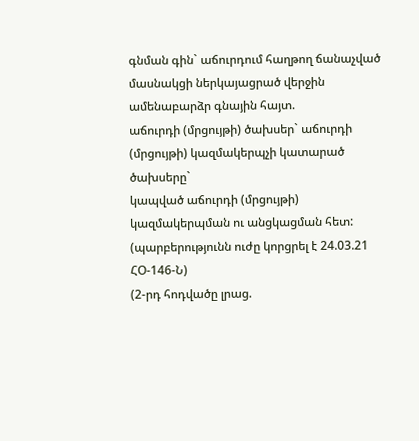գնման գին` աճուրդում հաղթող ճանաչված մասնակցի ներկայացրած վերջին
ամենաբարձր գնային հայտ.
աճուրդի (մրցույթի) ծախսեր` աճուրդի (մրցույթի) կազմակերպչի կատարած ծախսերը`
կապված աճուրդի (մրցույթի) կազմակերպման ու անցկացման հետ:
(պարբերությունն ուժը կորցրել է 24.03.21 ՀՕ-146-Ն)
(2-րդ հոդվածը լրաց.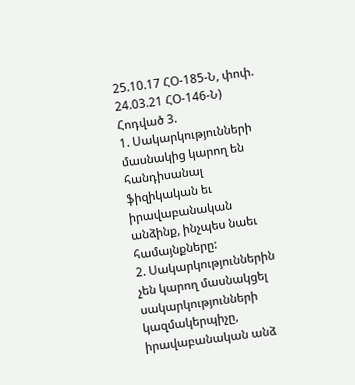25.10.17 ՀՕ-185-Ն, փոփ. 24.03.21 ՀՕ-146-Ն)
Հոդված 3.
1. Սակարկությունների մասնակից կարող են հանդիսանալ ֆիզիկական եւ
իրավաբանական անձինք, ինչպես նաեւ համայնքները:
2. Սակարկություններին չեն կարող մասնակցել սակարկությունների կազմակերպիչը,
իրավաբանական անձ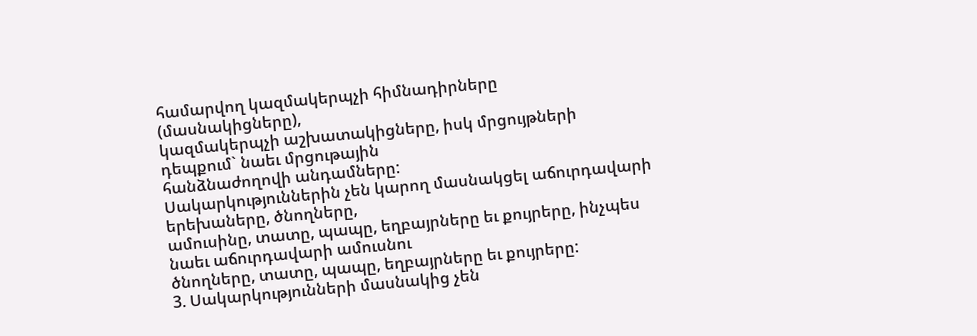համարվող կազմակերպչի հիմնադիրները (մասնակիցները),
կազմակերպչի աշխատակիցները, իսկ մրցույթների դեպքում` նաեւ մրցութային
հանձնաժողովի անդամները:
Սակարկություններին չեն կարող մասնակցել աճուրդավարի երեխաները, ծնողները,
ամուսինը, տատը, պապը, եղբայրները եւ քույրերը, ինչպես նաեւ աճուրդավարի ամուսնու
ծնողները, տատը, պապը, եղբայրները եւ քույրերը:
3. Սակարկությունների մասնակից չեն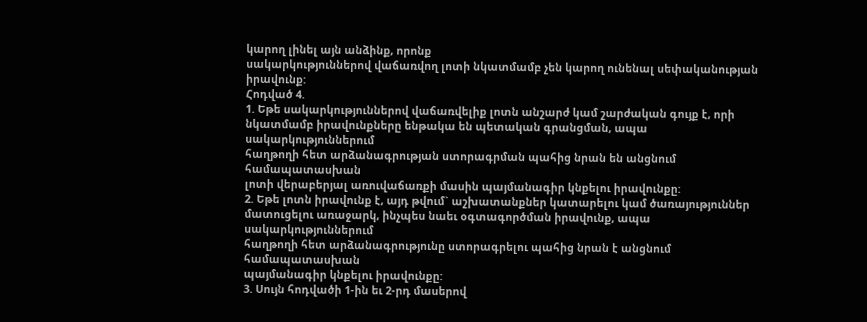կարող լինել այն անձինք, որոնք
սակարկություններով վաճառվող լոտի նկատմամբ չեն կարող ունենալ սեփականության
իրավունք:
Հոդված 4.
1. Եթե սակարկություններով վաճառվելիք լոտն անշարժ կամ շարժական գույք է, որի
նկատմամբ իրավունքները ենթակա են պետական գրանցման, ապա սակարկություններում
հաղթողի հետ արձանագրության ստորագրման պահից նրան են անցնում համապատասխան
լոտի վերաբերյալ առուվաճառքի մասին պայմանագիր կնքելու իրավունքը:
2. Եթե լոտն իրավունք է, այդ թվում` աշխատանքներ կատարելու կամ ծառայություններ
մատուցելու առաջարկ, ինչպես նաեւ օգտագործման իրավունք, ապա սակարկություններում
հաղթողի հետ արձանագրությունը ստորագրելու պահից նրան է անցնում համապատասխան
պայմանագիր կնքելու իրավունքը:
3. Սույն հոդվածի 1-ին եւ 2-րդ մասերով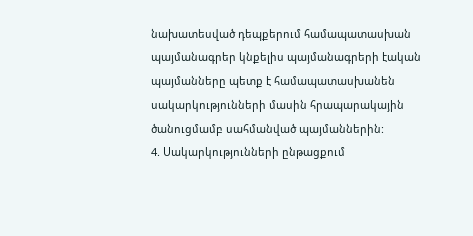նախատեսված դեպքերում համապատասխան
պայմանագրեր կնքելիս պայմանագրերի էական պայմանները պետք է համապատասխանեն
սակարկությունների մասին հրապարակային ծանուցմամբ սահմանված պայմաններին:
4. Սակարկությունների ընթացքում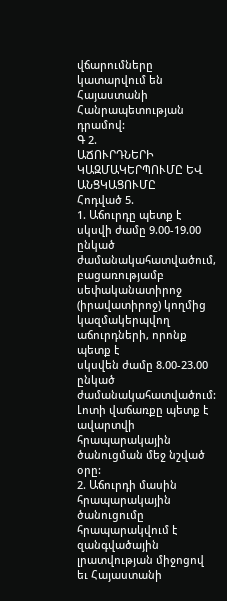վճարումները կատարվում են Հայաստանի
Հանրապետության դրամով:
Գ 2.
ԱՃՈՒՐԴՆԵՐԻ ԿԱԶՄԱԿԵՐՊՈՒՄԸ ԵՎ ԱՆՑԿԱՑՈՒՄԸ
Հոդված 5.
1. Աճուրդը պետք է սկսվի ժամը 9.00-19.00 ընկած ժամանակահատվածում, բացառությամբ
սեփականատիրոջ (իրավատիրոջ) կողմից կազմակերպվող աճուրդների, որոնք պետք է
սկսվեն ժամը 8.00-23.00 ընկած ժամանակահատվածում:
Լոտի վաճառքը պետք է ավարտվի հրապարակային ծանուցման մեջ նշված օրը:
2. Աճուրդի մասին հրապարակային ծանուցումը հրապարակվում է զանգվածային
լրատվության միջոցով եւ Հայաստանի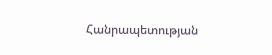Հանրապետության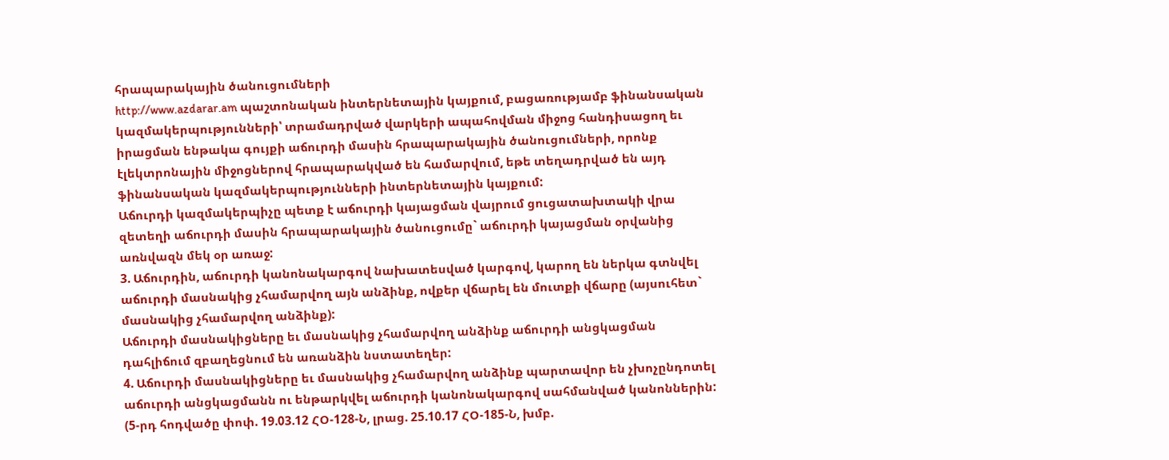հրապարակային ծանուցումների
http://www.azdarar.am պաշտոնական ինտերնետային կայքում, բացառությամբ ֆինանսական
կազմակերպությունների՝ տրամադրված վարկերի ապահովման միջոց հանդիսացող եւ
իրացման ենթակա գույքի աճուրդի մասին հրապարակային ծանուցումների, որոնք
էլեկտրոնային միջոցներով հրապարակված են համարվում, եթե տեղադրված են այդ
ֆինանսական կազմակերպությունների ինտերնետային կայքում:
Աճուրդի կազմակերպիչը պետք է աճուրդի կայացման վայրում ցուցատախտակի վրա
զետեղի աճուրդի մասին հրապարակային ծանուցումը` աճուրդի կայացման օրվանից
առնվազն մեկ օր առաջ:
3. Աճուրդին, աճուրդի կանոնակարգով նախատեսված կարգով, կարող են ներկա գտնվել
աճուրդի մասնակից չհամարվող այն անձինք, ովքեր վճարել են մուտքի վճարը (այսուհետ`
մասնակից չհամարվող անձինք):
Աճուրդի մասնակիցները եւ մասնակից չհամարվող անձինք աճուրդի անցկացման
դահլիճում զբաղեցնում են առանձին նստատեղեր:
4. Աճուրդի մասնակիցները եւ մասնակից չհամարվող անձինք պարտավոր են չխոչընդոտել
աճուրդի անցկացմանն ու ենթարկվել աճուրդի կանոնակարգով սահմանված կանոններին:
(5-րդ հոդվածը փոփ. 19.03.12 ՀՕ-128-Ն, լրաց. 25.10.17 ՀՕ-185-Ն, խմբ.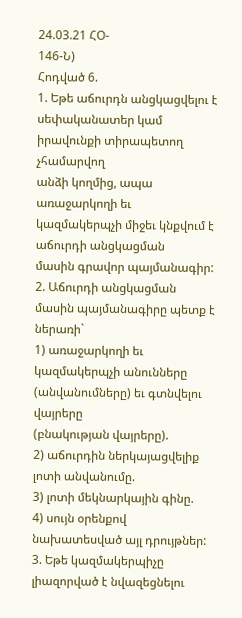24.03.21 ՀՕ-
146-Ն)
Հոդված 6.
1. Եթե աճուրդն անցկացվելու է սեփականատեր կամ իրավունքի տիրապետող չհամարվող
անձի կողմից, ապա առաջարկողի եւ կազմակերպչի միջեւ կնքվում է աճուրդի անցկացման
մասին գրավոր պայմանագիր:
2. Աճուրդի անցկացման մասին պայմանագիրը պետք է ներառի`
1) առաջարկողի եւ կազմակերպչի անունները (անվանումները) եւ գտնվելու վայրերը
(բնակության վայրերը).
2) աճուրդին ներկայացվելիք լոտի անվանումը.
3) լոտի մեկնարկային գինը.
4) սույն օրենքով նախատեսված այլ դրույթներ:
3. Եթե կազմակերպիչը լիազորված է նվազեցնելու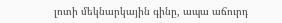լոտի մեկնարկային գինը, ապա աճուրդ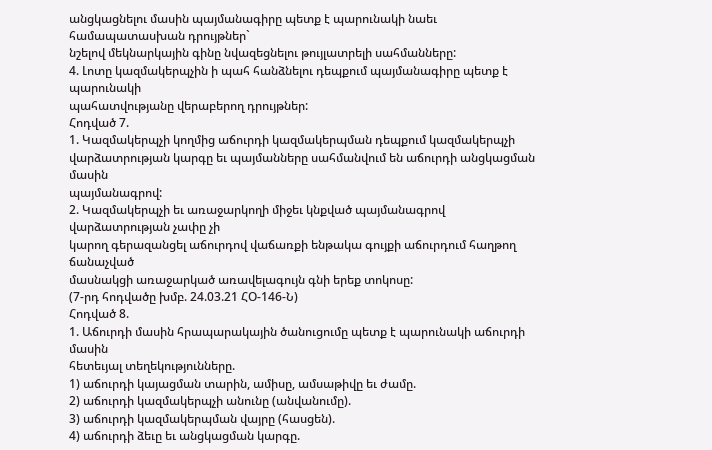անցկացնելու մասին պայմանագիրը պետք է պարունակի նաեւ համապատասխան դրույթներ`
նշելով մեկնարկային գինը նվազեցնելու թույլատրելի սահմանները:
4. Լոտը կազմակերպչին ի պահ հանձնելու դեպքում պայմանագիրը պետք է պարունակի
պահատվությանը վերաբերող դրույթներ:
Հոդված 7.
1. Կազմակերպչի կողմից աճուրդի կազմակերպման դեպքում կազմակերպչի
վարձատրության կարգը եւ պայմանները սահմանվում են աճուրդի անցկացման մասին
պայմանագրով:
2. Կազմակերպչի եւ առաջարկողի միջեւ կնքված պայմանագրով վարձատրության չափը չի
կարող գերազանցել աճուրդով վաճառքի ենթակա գույքի աճուրդում հաղթող ճանաչված
մասնակցի առաջարկած առավելագույն գնի երեք տոկոսը:
(7-րդ հոդվածը խմբ. 24.03.21 ՀՕ-146-Ն)
Հոդված 8.
1. Աճուրդի մասին հրապարակային ծանուցումը պետք է պարունակի աճուրդի մասին
հետեւյալ տեղեկությունները.
1) աճուրդի կայացման տարին, ամիսը, ամսաթիվը եւ ժամը.
2) աճուրդի կազմակերպչի անունը (անվանումը).
3) աճուրդի կազմակերպման վայրը (հասցեն).
4) աճուրդի ձեւը եւ անցկացման կարգը.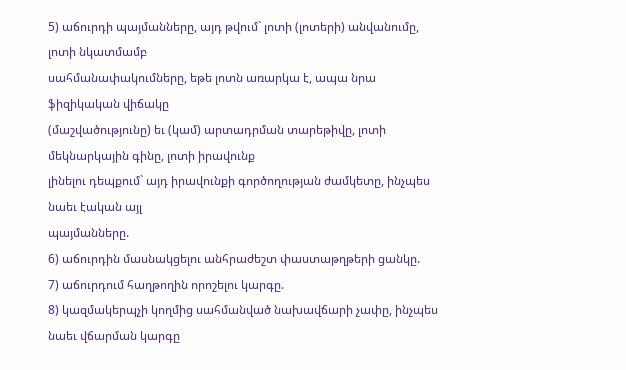5) աճուրդի պայմանները, այդ թվում` լոտի (լոտերի) անվանումը, լոտի նկատմամբ
սահմանափակումները, եթե լոտն առարկա է, ապա նրա ֆիզիկական վիճակը
(մաշվածությունը) եւ (կամ) արտադրման տարեթիվը, լոտի մեկնարկային գինը, լոտի իրավունք
լինելու դեպքում` այդ իրավունքի գործողության ժամկետը, ինչպես նաեւ էական այլ
պայմանները.
6) աճուրդին մասնակցելու անհրաժեշտ փաստաթղթերի ցանկը.
7) աճուրդում հաղթողին որոշելու կարգը.
8) կազմակերպչի կողմից սահմանված նախավճարի չափը, ինչպես նաեւ վճարման կարգը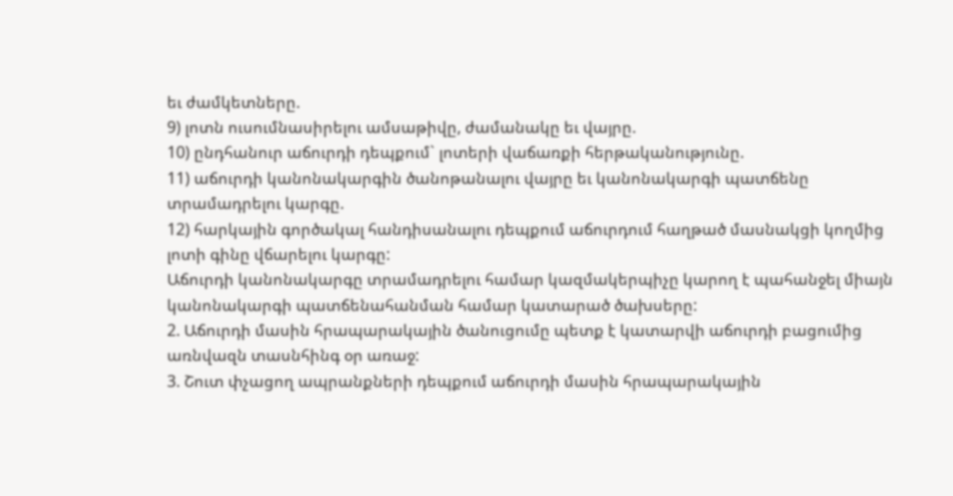եւ ժամկետները.
9) լոտն ուսումնասիրելու ամսաթիվը, ժամանակը եւ վայրը.
10) ընդհանուր աճուրդի դեպքում` լոտերի վաճառքի հերթականությունը.
11) աճուրդի կանոնակարգին ծանոթանալու վայրը եւ կանոնակարգի պատճենը
տրամադրելու կարգը.
12) հարկային գործակալ հանդիսանալու դեպքում աճուրդում հաղթած մասնակցի կողմից
լոտի գինը վճարելու կարգը:
Աճուրդի կանոնակարգը տրամադրելու համար կազմակերպիչը կարող է պահանջել միայն
կանոնակարգի պատճենահանման համար կատարած ծախսերը:
2. Աճուրդի մասին հրապարակային ծանուցումը պետք է կատարվի աճուրդի բացումից
առնվազն տասնհինգ օր առաջ:
3. Շուտ փչացող ապրանքների դեպքում աճուրդի մասին հրապարակային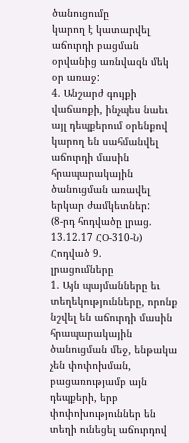ծանուցումը
կարող է կատարվել աճուրդի բացման օրվանից առնվազն մեկ օր առաջ:
4. Անշարժ գույքի վաճառքի, ինչպես նաեւ այլ դեպքերում օրենքով կարող են սահմանվել
աճուրդի մասին հրապարակային ծանուցման առավել երկար ժամկետներ:
(8-րդ հոդվածը լրաց. 13.12.17 ՀՕ-310-Ն)
Հոդված 9.
լրացումները
1. Այն պայմանները եւ տեղեկությունները, որոնք նշվել են աճուրդի մասին հրապարակային
ծանուցման մեջ, ենթակա չեն փոփոխման, բացառությամբ այն դեպքերի, երբ
փոփոխություններ են տեղի ունեցել աճուրդով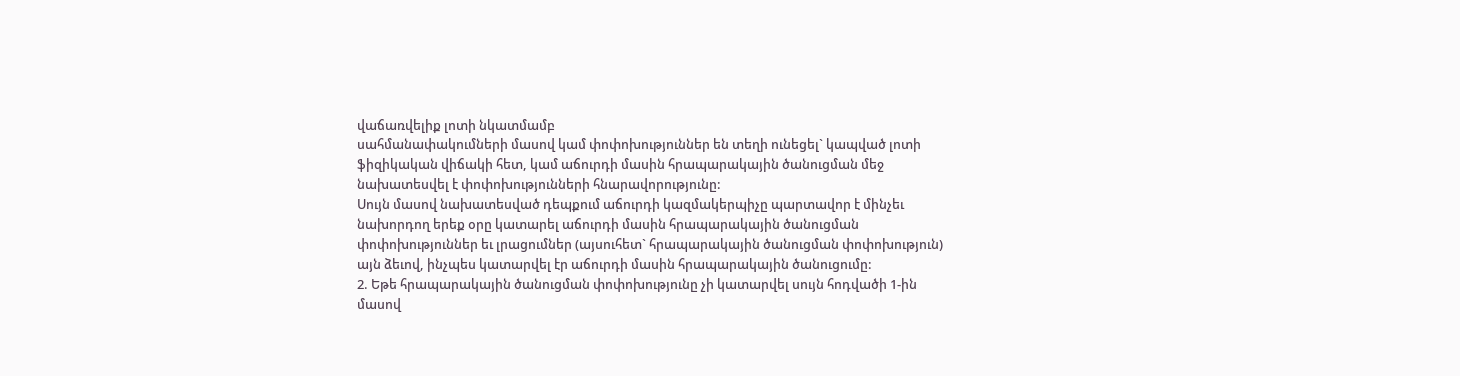վաճառվելիք լոտի նկատմամբ
սահմանափակումների մասով կամ փոփոխություններ են տեղի ունեցել` կապված լոտի
ֆիզիկական վիճակի հետ, կամ աճուրդի մասին հրապարակային ծանուցման մեջ
նախատեսվել է փոփոխությունների հնարավորությունը:
Սույն մասով նախատեսված դեպքում աճուրդի կազմակերպիչը պարտավոր է մինչեւ
նախորդող երեք օրը կատարել աճուրդի մասին հրապարակային ծանուցման
փոփոխություններ եւ լրացումներ (այսուհետ` հրապարակային ծանուցման փոփոխություն)
այն ձեւով, ինչպես կատարվել էր աճուրդի մասին հրապարակային ծանուցումը:
2. Եթե հրապարակային ծանուցման փոփոխությունը չի կատարվել սույն հոդվածի 1-ին
մասով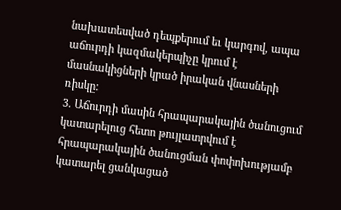նախատեսված դեպքերում եւ կարգով, ապա աճուրդի կազմակերպիչը կրում է
մասնակիցների կրած իրական վնասների ռիսկը:
3. Աճուրդի մասին հրապարակային ծանուցում կատարելուց հետո թույլատրվում է
հրապարակային ծանուցման փոփոխությամբ կատարել ցանկացած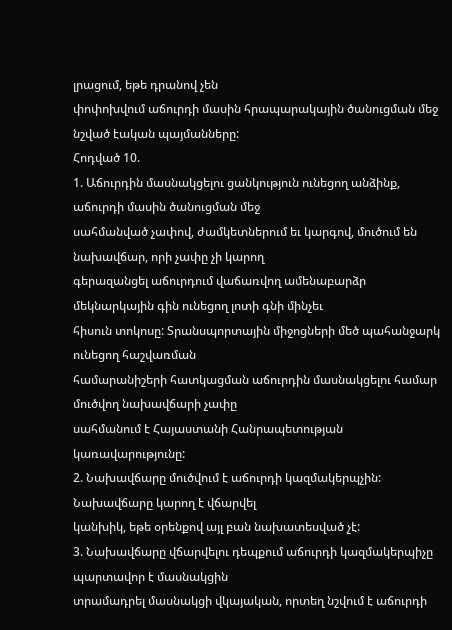լրացում, եթե դրանով չեն
փոփոխվում աճուրդի մասին հրապարակային ծանուցման մեջ նշված էական պայմանները:
Հոդված 10.
1. Աճուրդին մասնակցելու ցանկություն ունեցող անձինք, աճուրդի մասին ծանուցման մեջ
սահմանված չափով, ժամկետներում եւ կարգով, մուծում են նախավճար, որի չափը չի կարող
գերազանցել աճուրդում վաճառվող ամենաբարձր մեկնարկային գին ունեցող լոտի գնի մինչեւ
հիսուն տոկոսը: Տրանսպորտային միջոցների մեծ պահանջարկ ունեցող հաշվառման
համարանիշերի հատկացման աճուրդին մասնակցելու համար մուծվող նախավճարի չափը
սահմանում է Հայաստանի Հանրապետության կառավարությունը:
2. Նախավճարը մուծվում է աճուրդի կազմակերպչին: Նախավճարը կարող է վճարվել
կանխիկ, եթե օրենքով այլ բան նախատեսված չէ:
3. Նախավճարը վճարվելու դեպքում աճուրդի կազմակերպիչը պարտավոր է մասնակցին
տրամադրել մասնակցի վկայական, որտեղ նշվում է աճուրդի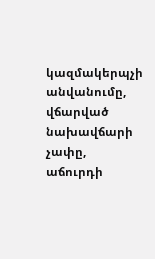կազմակերպչի անվանումը,
վճարված նախավճարի չափը, աճուրդի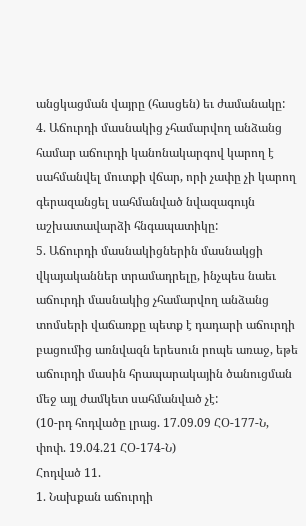անցկացման վայրը (հասցեն) եւ ժամանակը:
4. Աճուրդի մասնակից չհամարվող անձանց համար աճուրդի կանոնակարգով կարող է
սահմանվել մուտքի վճար, որի չափը չի կարող գերազանցել սահմանված նվազագույն
աշխատավարձի հնգապատիկը:
5. Աճուրդի մասնակիցներին մասնակցի վկայականներ տրամադրելը, ինչպես նաեւ
աճուրդի մասնակից չհամարվող անձանց տոմսերի վաճառքը պետք է դադարի աճուրդի
բացումից առնվազն երեսուն րոպե առաջ, եթե աճուրդի մասին հրապարակային ծանուցման
մեջ այլ ժամկետ սահմանված չէ:
(10-րդ հոդվածը լրաց. 17.09.09 ՀՕ-177-Ն, փոփ. 19.04.21 ՀՕ-174-Ն)
Հոդված 11.
1. Նախքան աճուրդի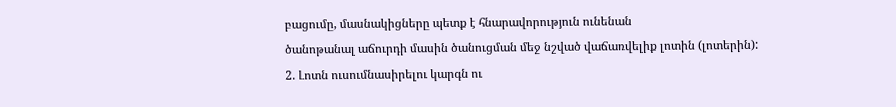բացումը, մասնակիցները պետք է հնարավորություն ունենան
ծանոթանալ աճուրդի մասին ծանուցման մեջ նշված վաճառվելիք լոտին (լոտերին):
2. Լոտն ուսումնասիրելու կարգն ու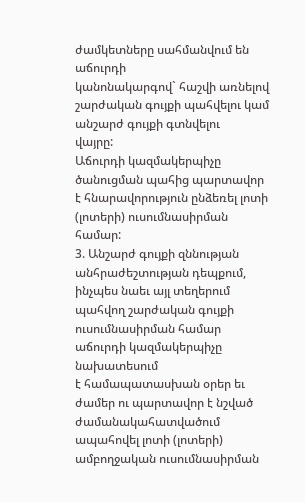ժամկետները սահմանվում են աճուրդի
կանոնակարգով` հաշվի առնելով շարժական գույքի պահվելու կամ անշարժ գույքի գտնվելու
վայրը:
Աճուրդի կազմակերպիչը ծանուցման պահից պարտավոր է հնարավորություն ընձեռել լոտի
(լոտերի) ուսումնասիրման համար:
3. Անշարժ գույքի զննության անհրաժեշտության դեպքում, ինչպես նաեւ այլ տեղերում
պահվող շարժական գույքի ուսումնասիրման համար աճուրդի կազմակերպիչը նախատեսում
է համապատասխան օրեր եւ ժամեր ու պարտավոր է նշված ժամանակահատվածում
ապահովել լոտի (լոտերի) ամբողջական ուսումնասիրման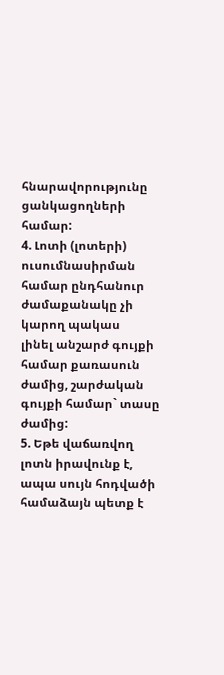հնարավորությունը ցանկացողների
համար:
4. Լոտի (լոտերի) ուսումնասիրման համար ընդհանուր ժամաքանակը չի կարող պակաս
լինել անշարժ գույքի համար քառասուն ժամից, շարժական գույքի համար` տասը ժամից:
5. Եթե վաճառվող լոտն իրավունք է, ապա սույն հոդվածի համաձայն պետք է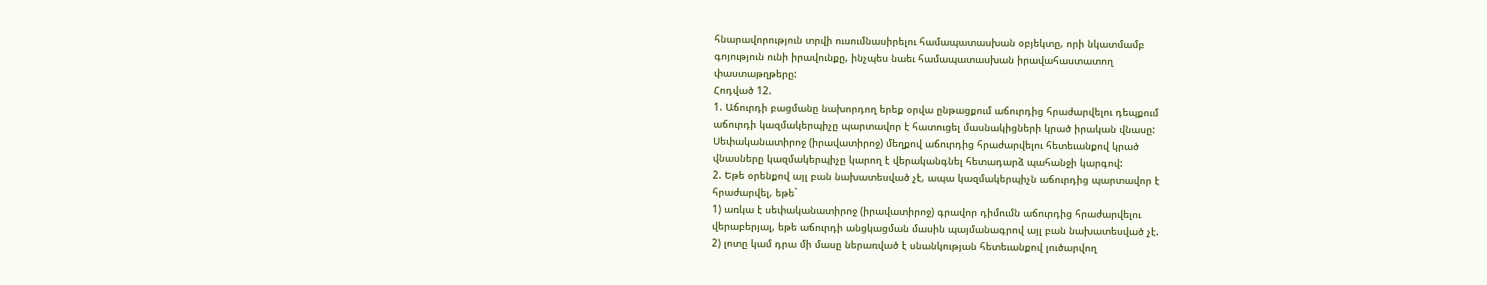հնարավորություն տրվի ուսումնասիրելու համապատասխան օբյեկտը, որի նկատմամբ
գոյություն ունի իրավունքը, ինչպես նաեւ համապատասխան իրավահաստատող
փաստաթղթերը:
Հոդված 12.
1. Աճուրդի բացմանը նախորդող երեք օրվա ընթացքում աճուրդից հրաժարվելու դեպքում
աճուրդի կազմակերպիչը պարտավոր է հատուցել մասնակիցների կրած իրական վնասը:
Սեփականատիրոջ (իրավատիրոջ) մեղքով աճուրդից հրաժարվելու հետեւանքով կրած
վնասները կազմակերպիչը կարող է վերականգնել հետադարձ պահանջի կարգով:
2. Եթե օրենքով այլ բան նախատեսված չէ, ապա կազմակերպիչն աճուրդից պարտավոր է
հրաժարվել, եթե`
1) առկա է սեփականատիրոջ (իրավատիրոջ) գրավոր դիմումն աճուրդից հրաժարվելու
վերաբերյալ, եթե աճուրդի անցկացման մասին պայմանագրով այլ բան նախատեսված չէ.
2) լոտը կամ դրա մի մասը ներառված է սնանկության հետեւանքով լուծարվող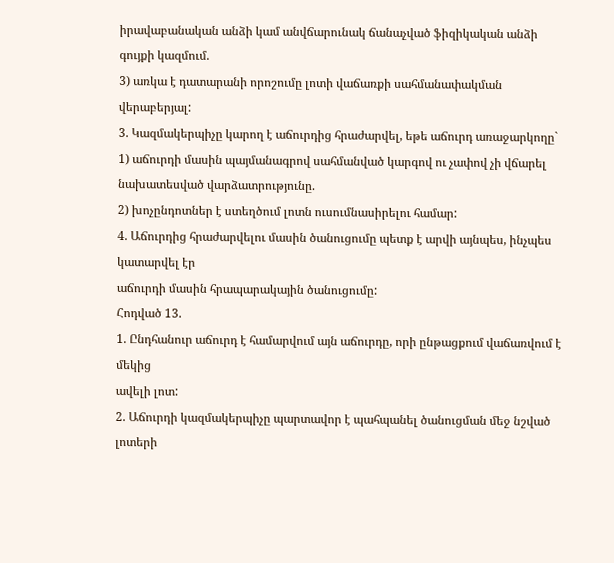իրավաբանական անձի կամ անվճարունակ ճանաչված ֆիզիկական անձի գույքի կազմում.
3) առկա է դատարանի որոշումը լոտի վաճառքի սահմանափակման վերաբերյալ:
3. Կազմակերպիչը կարող է աճուրդից հրաժարվել, եթե աճուրդ առաջարկողը`
1) աճուրդի մասին պայմանագրով սահմանված կարգով ու չափով չի վճարել
նախատեսված վարձատրությունը.
2) խոչընդոտներ է ստեղծում լոտն ուսումնասիրելու համար:
4. Աճուրդից հրաժարվելու մասին ծանուցումը պետք է արվի այնպես, ինչպես կատարվել էր
աճուրդի մասին հրապարակային ծանուցումը:
Հոդված 13.
1. Ընդհանուր աճուրդ է համարվում այն աճուրդը, որի ընթացքում վաճառվում է մեկից
ավելի լոտ:
2. Աճուրդի կազմակերպիչը պարտավոր է պահպանել ծանուցման մեջ նշված լոտերի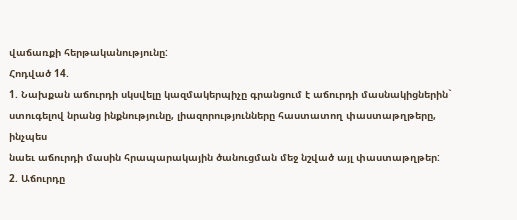վաճառքի հերթականությունը:
Հոդված 14.
1. Նախքան աճուրդի սկսվելը կազմակերպիչը գրանցում է աճուրդի մասնակիցներին`
ստուգելով նրանց ինքնությունը, լիազորությունները հաստատող փաստաթղթերը, ինչպես
նաեւ աճուրդի մասին հրապարակային ծանուցման մեջ նշված այլ փաստաթղթեր:
2. Աճուրդը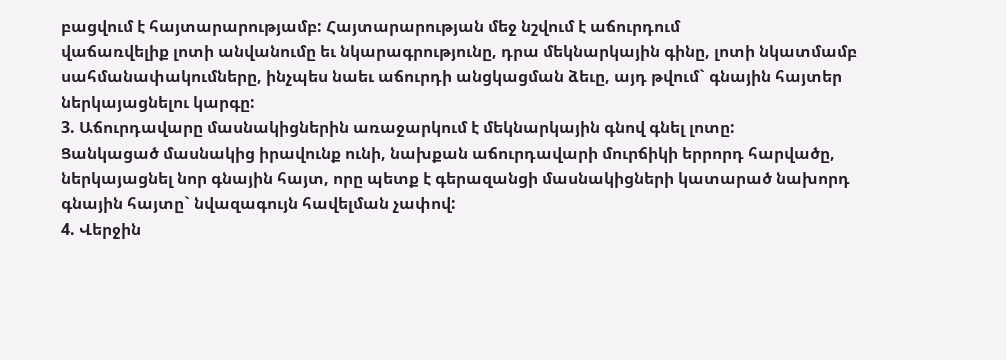բացվում է հայտարարությամբ: Հայտարարության մեջ նշվում է աճուրդում
վաճառվելիք լոտի անվանումը եւ նկարագրությունը, դրա մեկնարկային գինը, լոտի նկատմամբ
սահմանափակումները, ինչպես նաեւ աճուրդի անցկացման ձեւը, այդ թվում` գնային հայտեր
ներկայացնելու կարգը:
3. Աճուրդավարը մասնակիցներին առաջարկում է մեկնարկային գնով գնել լոտը:
Ցանկացած մասնակից իրավունք ունի, նախքան աճուրդավարի մուրճիկի երրորդ հարվածը,
ներկայացնել նոր գնային հայտ, որը պետք է գերազանցի մասնակիցների կատարած նախորդ
գնային հայտը` նվազագույն հավելման չափով:
4. Վերջին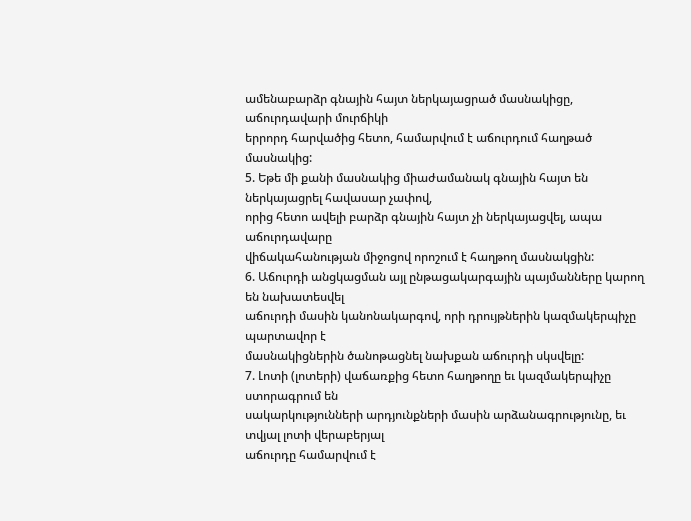ամենաբարձր գնային հայտ ներկայացրած մասնակիցը, աճուրդավարի մուրճիկի
երրորդ հարվածից հետո, համարվում է աճուրդում հաղթած մասնակից:
5. Եթե մի քանի մասնակից միաժամանակ գնային հայտ են ներկայացրել հավասար չափով,
որից հետո ավելի բարձր գնային հայտ չի ներկայացվել, ապա աճուրդավարը
վիճակահանության միջոցով որոշում է հաղթող մասնակցին:
6. Աճուրդի անցկացման այլ ընթացակարգային պայմանները կարող են նախատեսվել
աճուրդի մասին կանոնակարգով, որի դրույթներին կազմակերպիչը պարտավոր է
մասնակիցներին ծանոթացնել նախքան աճուրդի սկսվելը:
7. Լոտի (լոտերի) վաճառքից հետո հաղթողը եւ կազմակերպիչը ստորագրում են
սակարկությունների արդյունքների մասին արձանագրությունը, եւ տվյալ լոտի վերաբերյալ
աճուրդը համարվում է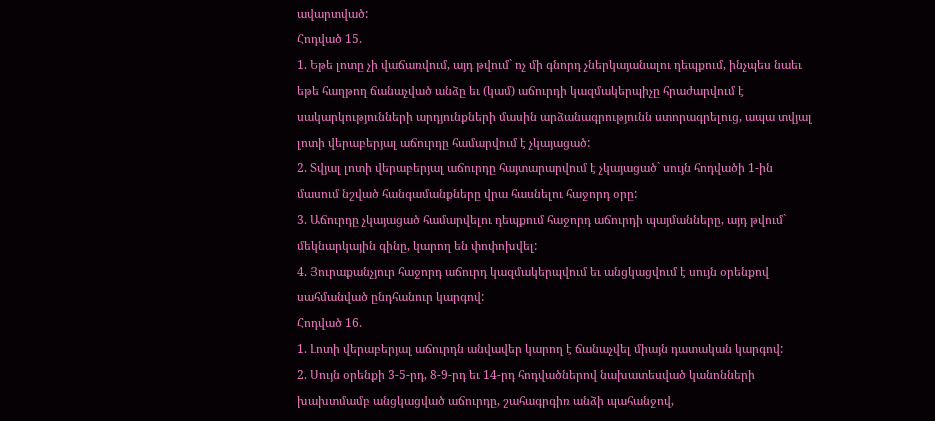ավարտված:
Հոդված 15.
1. Եթե լոտը չի վաճառվում, այդ թվում` ոչ մի գնորդ չներկայանալու դեպքում, ինչպես նաեւ
եթե հաղթող ճանաչված անձը եւ (կամ) աճուրդի կազմակերպիչը հրաժարվում է
սակարկությունների արդյունքների մասին արձանագրությունն ստորագրելուց, ապա տվյալ
լոտի վերաբերյալ աճուրդը համարվում է չկայացած:
2. Տվյալ լոտի վերաբերյալ աճուրդը հայտարարվում է չկայացած` սույն հոդվածի 1-ին
մասում նշված հանգամանքները վրա հասնելու հաջորդ օրը:
3. Աճուրդը չկայացած համարվելու դեպքում հաջորդ աճուրդի պայմանները, այդ թվում`
մեկնարկային գինը, կարող են փոփոխվել:
4. Յուրաքանչյուր հաջորդ աճուրդ կազմակերպվում եւ անցկացվում է սույն օրենքով
սահմանված ընդհանուր կարգով:
Հոդված 16.
1. Լոտի վերաբերյալ աճուրդն անվավեր կարող է ճանաչվել միայն դատական կարգով:
2. Սույն օրենքի 3-5-րդ, 8-9-րդ եւ 14-րդ հոդվածներով նախատեսված կանոնների
խախտմամբ անցկացված աճուրդը, շահագրգիռ անձի պահանջով,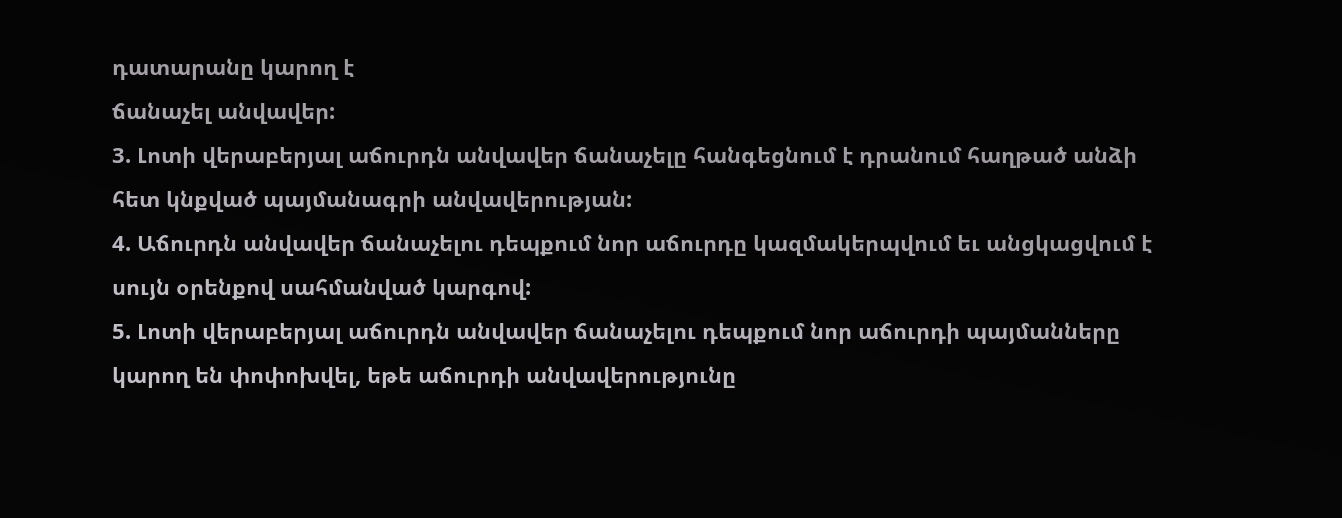դատարանը կարող է
ճանաչել անվավեր:
3. Լոտի վերաբերյալ աճուրդն անվավեր ճանաչելը հանգեցնում է դրանում հաղթած անձի
հետ կնքված պայմանագրի անվավերության:
4. Աճուրդն անվավեր ճանաչելու դեպքում նոր աճուրդը կազմակերպվում եւ անցկացվում է
սույն օրենքով սահմանված կարգով:
5. Լոտի վերաբերյալ աճուրդն անվավեր ճանաչելու դեպքում նոր աճուրդի պայմանները
կարող են փոփոխվել, եթե աճուրդի անվավերությունը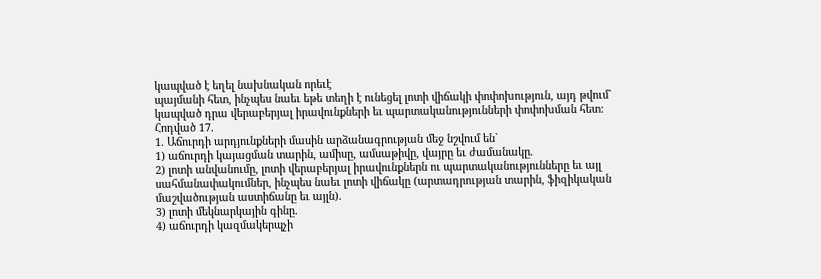կապված է եղել նախնական որեւէ
պայմանի հետ, ինչպես նաեւ եթե տեղի է ունեցել լոտի վիճակի փոփոխություն, այդ թվում`
կապված դրա վերաբերյալ իրավունքների եւ պարտականությունների փոփոխման հետ:
Հոդված 17.
1. Աճուրդի արդյունքների մասին արձանագրության մեջ նշվում են`
1) աճուրդի կայացման տարին, ամիսը, ամսաթիվը, վայրը եւ ժամանակը.
2) լոտի անվանումը, լոտի վերաբերյալ իրավունքներն ու պարտականությունները եւ այլ
սահմանափակումներ, ինչպես նաեւ լոտի վիճակը (արտադրության տարին, ֆիզիկական
մաշվածության աստիճանը եւ այլն).
3) լոտի մեկնարկային գինը.
4) աճուրդի կազմակերպչի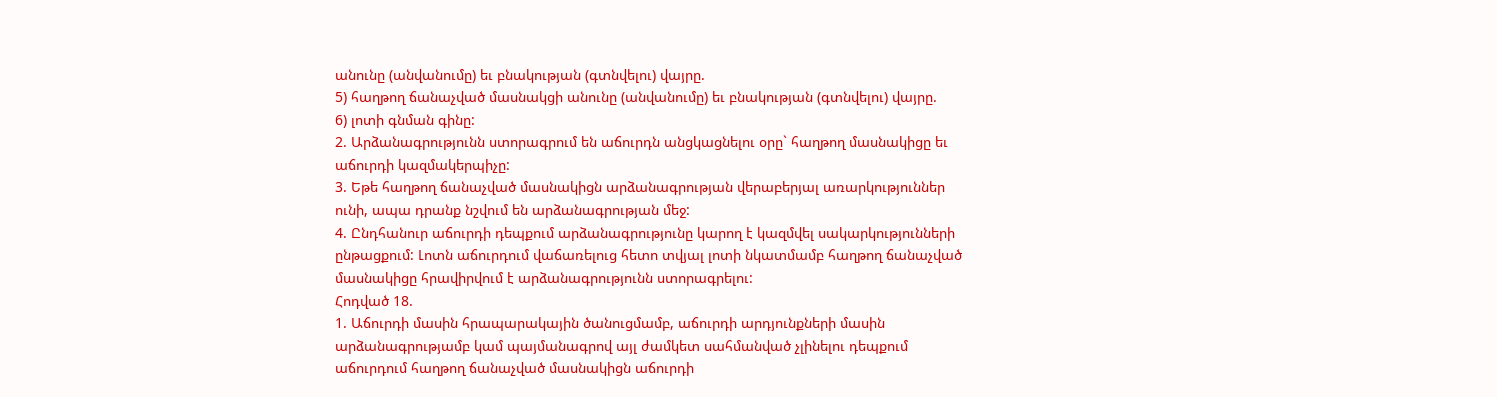անունը (անվանումը) եւ բնակության (գտնվելու) վայրը.
5) հաղթող ճանաչված մասնակցի անունը (անվանումը) եւ բնակության (գտնվելու) վայրը.
6) լոտի գնման գինը:
2. Արձանագրությունն ստորագրում են աճուրդն անցկացնելու օրը` հաղթող մասնակիցը եւ
աճուրդի կազմակերպիչը:
3. Եթե հաղթող ճանաչված մասնակիցն արձանագրության վերաբերյալ առարկություններ
ունի, ապա դրանք նշվում են արձանագրության մեջ:
4. Ընդհանուր աճուրդի դեպքում արձանագրությունը կարող է կազմվել սակարկությունների
ընթացքում: Լոտն աճուրդում վաճառելուց հետո տվյալ լոտի նկատմամբ հաղթող ճանաչված
մասնակիցը հրավիրվում է արձանագրությունն ստորագրելու:
Հոդված 18.
1. Աճուրդի մասին հրապարակային ծանուցմամբ, աճուրդի արդյունքների մասին
արձանագրությամբ կամ պայմանագրով այլ ժամկետ սահմանված չլինելու դեպքում
աճուրդում հաղթող ճանաչված մասնակիցն աճուրդի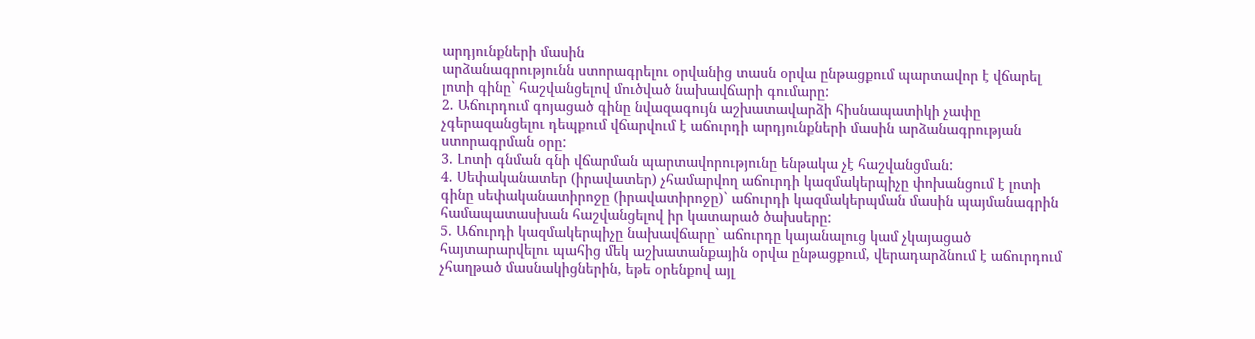արդյունքների մասին
արձանագրությունն ստորագրելու օրվանից տասն օրվա ընթացքում պարտավոր է վճարել
լոտի գինը` հաշվանցելով մուծված նախավճարի գումարը:
2. Աճուրդում գոյացած գինը նվազագույն աշխատավարձի հիսնապատիկի չափը
չգերազանցելու դեպքում վճարվում է աճուրդի արդյունքների մասին արձանագրության
ստորագրման օրը:
3. Լոտի գնման գնի վճարման պարտավորությունը ենթակա չէ հաշվանցման:
4. Սեփականատեր (իրավատեր) չհամարվող աճուրդի կազմակերպիչը փոխանցում է լոտի
գինը սեփականատիրոջը (իրավատիրոջը)` աճուրդի կազմակերպման մասին պայմանագրին
համապատասխան հաշվանցելով իր կատարած ծախսերը:
5. Աճուրդի կազմակերպիչը նախավճարը` աճուրդը կայանալուց կամ չկայացած
հայտարարվելու պահից մեկ աշխատանքային օրվա ընթացքում, վերադարձնում է աճուրդում
չհաղթած մասնակիցներին, եթե օրենքով այլ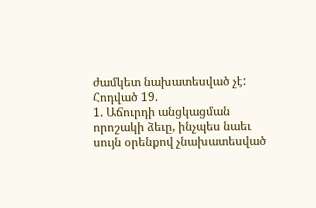ժամկետ նախատեսված չէ:
Հոդված 19.
1. Աճուրդի անցկացման որոշակի ձեւը, ինչպես նաեւ սույն օրենքով չնախատեսված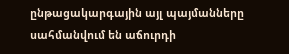ընթացակարգային այլ պայմանները սահմանվում են աճուրդի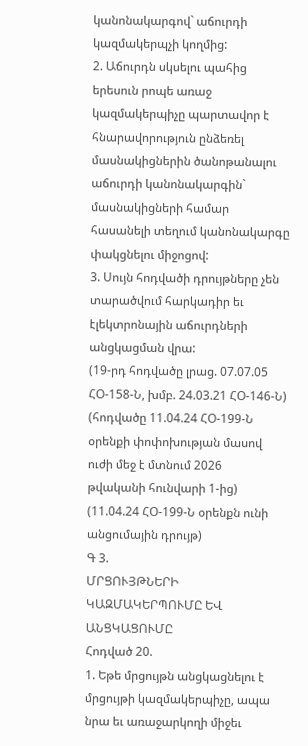կանոնակարգով` աճուրդի
կազմակերպչի կողմից:
2. Աճուրդն սկսելու պահից երեսուն րոպե առաջ կազմակերպիչը պարտավոր է
հնարավորություն ընձեռել մասնակիցներին ծանոթանալու աճուրդի կանոնակարգին`
մասնակիցների համար հասանելի տեղում կանոնակարգը փակցնելու միջոցով:
3. Սույն հոդվածի դրույթները չեն տարածվում հարկադիր եւ էլեկտրոնային աճուրդների
անցկացման վրա:
(19-րդ հոդվածը լրաց. 07.07.05 ՀՕ-158-Ն, խմբ. 24.03.21 ՀՕ-146-Ն)
(հոդվածը 11.04.24 ՀՕ-199-Ն օրենքի փոփոխության մասով ուժի մեջ է մտնում 2026
թվականի հունվարի 1-ից)
(11.04.24 ՀՕ-199-Ն օրենքն ունի անցումային դրույթ)
Գ 3.
ՄՐՑՈՒՅԹՆԵՐԻ ԿԱԶՄԱԿԵՐՊՈՒՄԸ ԵՎ ԱՆՑԿԱՑՈՒՄԸ
Հոդված 20.
1. Եթե մրցույթն անցկացնելու է մրցույթի կազմակերպիչը, ապա նրա եւ առաջարկողի միջեւ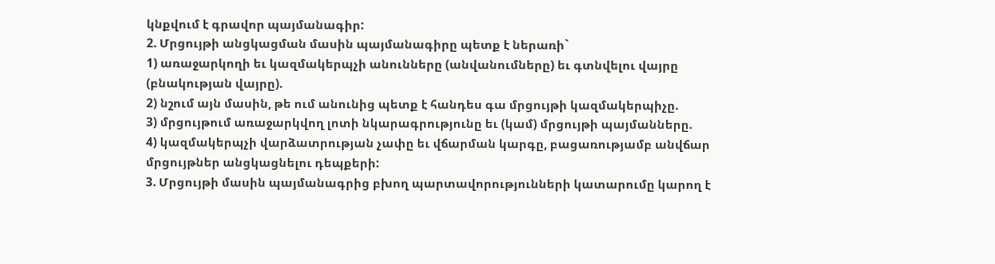կնքվում է գրավոր պայմանագիր:
2. Մրցույթի անցկացման մասին պայմանագիրը պետք է ներառի`
1) առաջարկողի եւ կազմակերպչի անունները (անվանումները) եւ գտնվելու վայրը
(բնակության վայրը).
2) նշում այն մասին, թե ում անունից պետք է հանդես գա մրցույթի կազմակերպիչը.
3) մրցույթում առաջարկվող լոտի նկարագրությունը եւ (կամ) մրցույթի պայմանները.
4) կազմակերպչի վարձատրության չափը եւ վճարման կարգը, բացառությամբ անվճար
մրցույթներ անցկացնելու դեպքերի:
3. Մրցույթի մասին պայմանագրից բխող պարտավորությունների կատարումը կարող է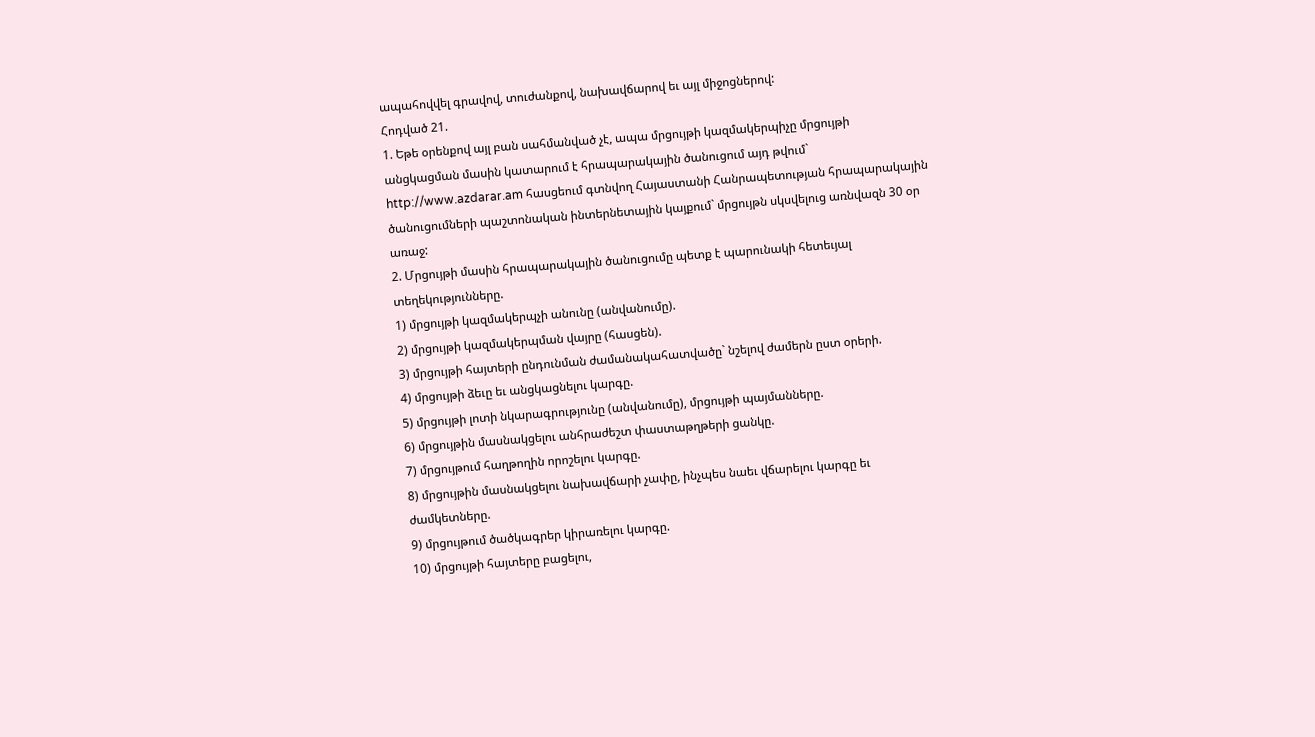ապահովվել գրավով, տուժանքով, նախավճարով եւ այլ միջոցներով:
Հոդված 21.
1. Եթե օրենքով այլ բան սահմանված չէ, ապա մրցույթի կազմակերպիչը մրցույթի
անցկացման մասին կատարում է հրապարակային ծանուցում այդ թվում`
http://www.azdarar.am հասցեում գտնվող Հայաստանի Հանրապետության հրապարակային
ծանուցումների պաշտոնական ինտերնետային կայքում` մրցույթն սկսվելուց առնվազն 30 օր
առաջ:
2. Մրցույթի մասին հրապարակային ծանուցումը պետք է պարունակի հետեւյալ
տեղեկությունները.
1) մրցույթի կազմակերպչի անունը (անվանումը).
2) մրցույթի կազմակերպման վայրը (հասցեն).
3) մրցույթի հայտերի ընդունման ժամանակահատվածը` նշելով ժամերն ըստ օրերի.
4) մրցույթի ձեւը եւ անցկացնելու կարգը.
5) մրցույթի լոտի նկարագրությունը (անվանումը), մրցույթի պայմանները.
6) մրցույթին մասնակցելու անհրաժեշտ փաստաթղթերի ցանկը.
7) մրցույթում հաղթողին որոշելու կարգը.
8) մրցույթին մասնակցելու նախավճարի չափը, ինչպես նաեւ վճարելու կարգը եւ
ժամկետները.
9) մրցույթում ծածկագրեր կիրառելու կարգը.
10) մրցույթի հայտերը բացելու,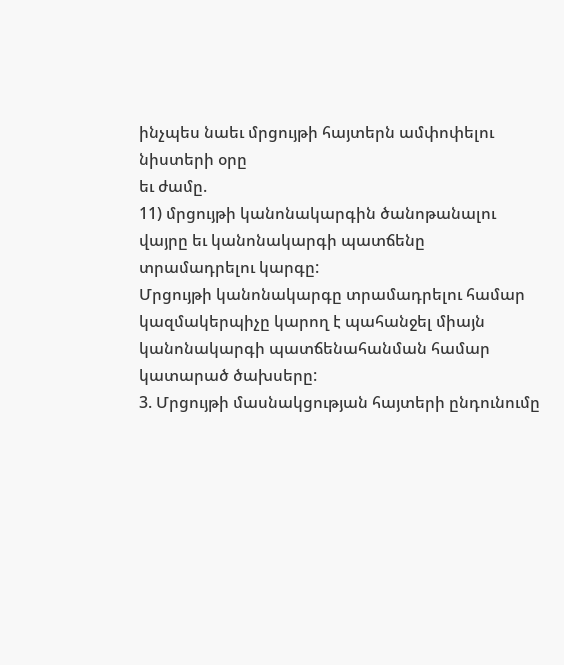ինչպես նաեւ մրցույթի հայտերն ամփոփելու նիստերի օրը
եւ ժամը.
11) մրցույթի կանոնակարգին ծանոթանալու վայրը եւ կանոնակարգի պատճենը
տրամադրելու կարգը:
Մրցույթի կանոնակարգը տրամադրելու համար կազմակերպիչը կարող է պահանջել միայն
կանոնակարգի պատճենահանման համար կատարած ծախսերը:
3. Մրցույթի մասնակցության հայտերի ընդունումը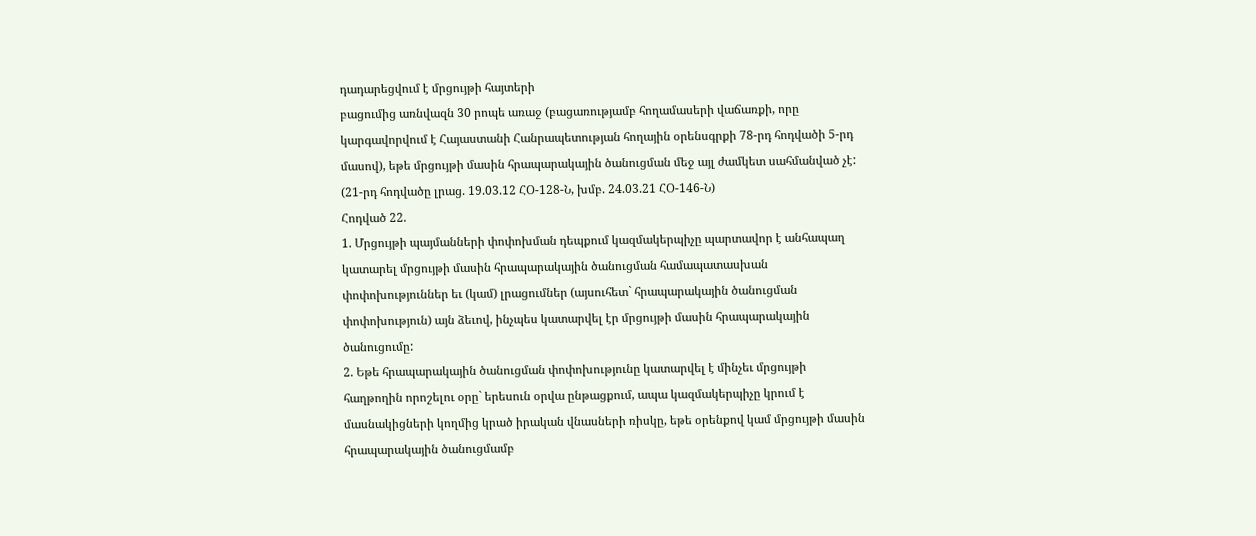դադարեցվում է մրցույթի հայտերի
բացումից առնվազն 30 րոպե առաջ (բացառությամբ հողամասերի վաճառքի, որը
կարգավորվում է Հայաստանի Հանրապետության հողային օրենսգրքի 78-րդ հոդվածի 5-րդ
մասով), եթե մրցույթի մասին հրապարակային ծանուցման մեջ այլ ժամկետ սահմանված չէ:
(21-րդ հոդվածը լրաց. 19.03.12 ՀՕ-128-Ն, խմբ. 24.03.21 ՀՕ-146-Ն)
Հոդված 22.
1. Մրցույթի պայմանների փոփոխման դեպքում կազմակերպիչը պարտավոր է անհապաղ
կատարել մրցույթի մասին հրապարակային ծանուցման համապատասխան
փոփոխություններ եւ (կամ) լրացումներ (այսուհետ` հրապարակային ծանուցման
փոփոխություն) այն ձեւով, ինչպես կատարվել էր մրցույթի մասին հրապարակային
ծանուցումը:
2. Եթե հրապարակային ծանուցման փոփոխությունը կատարվել է մինչեւ մրցույթի
հաղթողին որոշելու օրը` երեսուն օրվա ընթացքում, ապա կազմակերպիչը կրում է
մասնակիցների կողմից կրած իրական վնասների ռիսկը, եթե օրենքով կամ մրցույթի մասին
հրապարակային ծանուցմամբ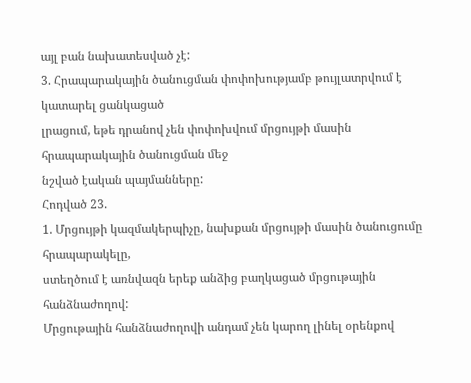այլ բան նախատեսված չէ:
3. Հրապարակային ծանուցման փոփոխությամբ թույլատրվում է կատարել ցանկացած
լրացում, եթե դրանով չեն փոփոխվում մրցույթի մասին հրապարակային ծանուցման մեջ
նշված էական պայմանները:
Հոդված 23.
1. Մրցույթի կազմակերպիչը, նախքան մրցույթի մասին ծանուցումը հրապարակելը,
ստեղծում է առնվազն երեք անձից բաղկացած մրցութային հանձնաժողով:
Մրցութային հանձնաժողովի անդամ չեն կարող լինել օրենքով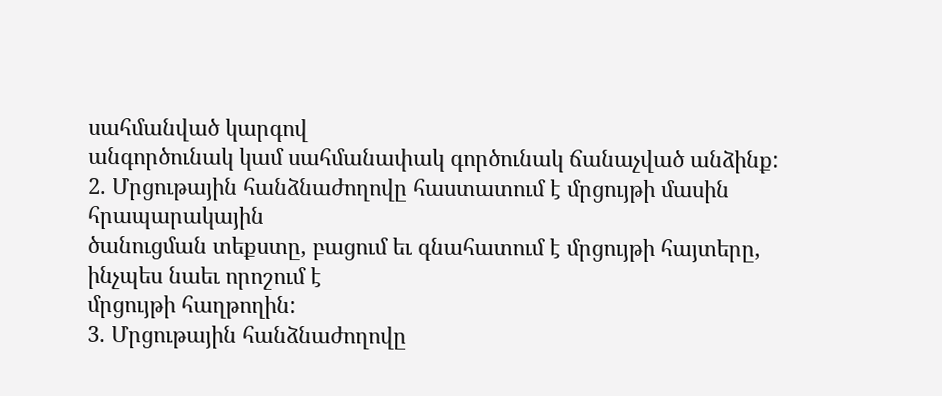սահմանված կարգով
անգործունակ կամ սահմանափակ գործունակ ճանաչված անձինք:
2. Մրցութային հանձնաժողովը հաստատում է մրցույթի մասին հրապարակային
ծանուցման տեքստը, բացում եւ գնահատում է մրցույթի հայտերը, ինչպես նաեւ որոշում է
մրցույթի հաղթողին:
3. Մրցութային հանձնաժողովը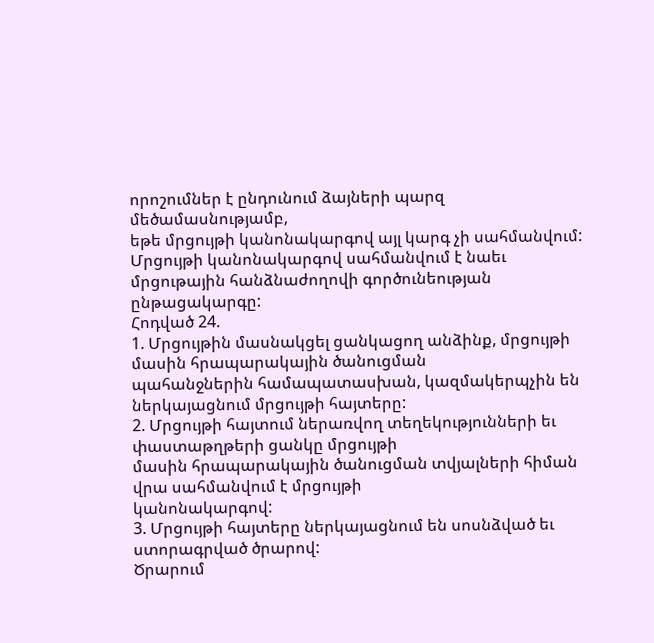որոշումներ է ընդունում ձայների պարզ մեծամասնությամբ,
եթե մրցույթի կանոնակարգով այլ կարգ չի սահմանվում:
Մրցույթի կանոնակարգով սահմանվում է նաեւ մրցութային հանձնաժողովի գործունեության
ընթացակարգը:
Հոդված 24.
1. Մրցույթին մասնակցել ցանկացող անձինք, մրցույթի մասին հրապարակային ծանուցման
պահանջներին համապատասխան, կազմակերպչին են ներկայացնում մրցույթի հայտերը:
2. Մրցույթի հայտում ներառվող տեղեկությունների եւ փաստաթղթերի ցանկը մրցույթի
մասին հրապարակային ծանուցման տվյալների հիման վրա սահմանվում է մրցույթի
կանոնակարգով:
3. Մրցույթի հայտերը ներկայացնում են սոսնձված եւ ստորագրված ծրարով:
Ծրարում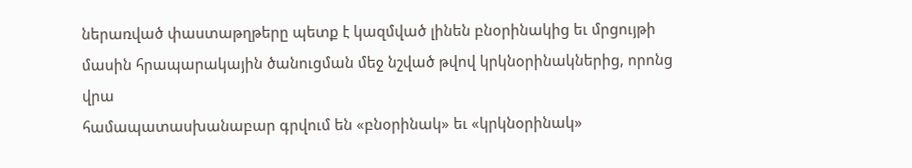ներառված փաստաթղթերը պետք է կազմված լինեն բնօրինակից եւ մրցույթի
մասին հրապարակային ծանուցման մեջ նշված թվով կրկնօրինակներից, որոնց վրա
համապատասխանաբար գրվում են «բնօրինակ» եւ «կրկնօրինակ»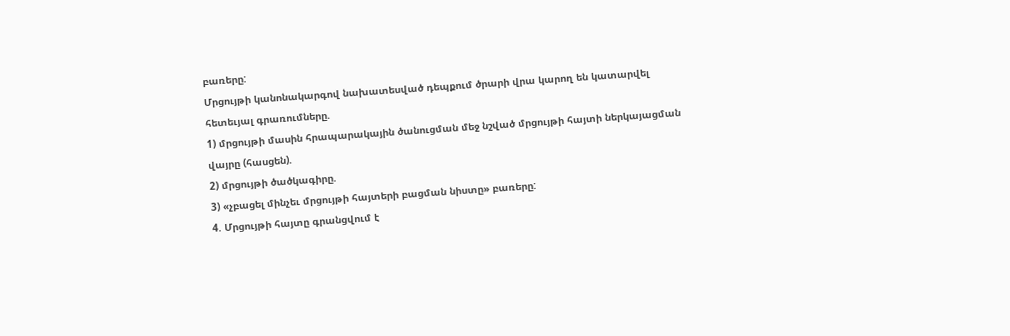բառերը:
Մրցույթի կանոնակարգով նախատեսված դեպքում ծրարի վրա կարող են կատարվել
հետեւյալ գրառումները.
1) մրցույթի մասին հրապարակային ծանուցման մեջ նշված մրցույթի հայտի ներկայացման
վայրը (հասցեն).
2) մրցույթի ծածկագիրը.
3) «չբացել մինչեւ մրցույթի հայտերի բացման նիստը» բառերը:
4. Մրցույթի հայտը գրանցվում է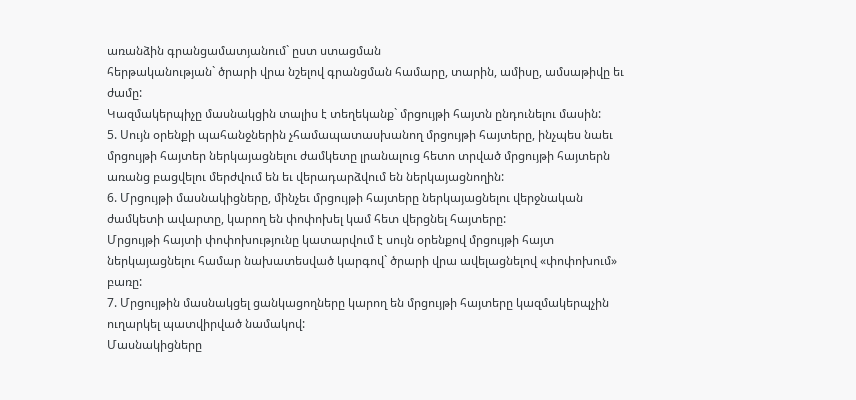առանձին գրանցամատյանում` ըստ ստացման
հերթականության` ծրարի վրա նշելով գրանցման համարը, տարին, ամիսը, ամսաթիվը եւ
ժամը:
Կազմակերպիչը մասնակցին տալիս է տեղեկանք` մրցույթի հայտն ընդունելու մասին:
5. Սույն օրենքի պահանջներին չհամապատասխանող մրցույթի հայտերը, ինչպես նաեւ
մրցույթի հայտեր ներկայացնելու ժամկետը լրանալուց հետո տրված մրցույթի հայտերն
առանց բացվելու մերժվում են եւ վերադարձվում են ներկայացնողին:
6. Մրցույթի մասնակիցները, մինչեւ մրցույթի հայտերը ներկայացնելու վերջնական
ժամկետի ավարտը, կարող են փոփոխել կամ հետ վերցնել հայտերը:
Մրցույթի հայտի փոփոխությունը կատարվում է սույն օրենքով մրցույթի հայտ
ներկայացնելու համար նախատեսված կարգով` ծրարի վրա ավելացնելով «փոփոխում»
բառը:
7. Մրցույթին մասնակցել ցանկացողները կարող են մրցույթի հայտերը կազմակերպչին
ուղարկել պատվիրված նամակով:
Մասնակիցները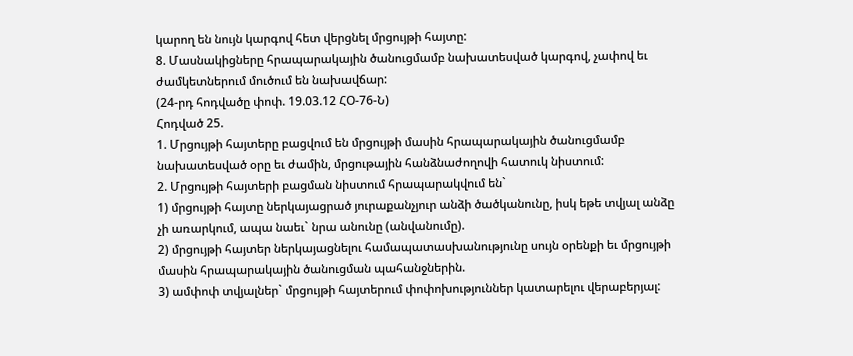կարող են նույն կարգով հետ վերցնել մրցույթի հայտը:
8. Մասնակիցները հրապարակային ծանուցմամբ նախատեսված կարգով, չափով եւ
ժամկետներում մուծում են նախավճար:
(24-րդ հոդվածը փոփ. 19.03.12 ՀՕ-76-Ն)
Հոդված 25.
1. Մրցույթի հայտերը բացվում են մրցույթի մասին հրապարակային ծանուցմամբ
նախատեսված օրը եւ ժամին, մրցութային հանձնաժողովի հատուկ նիստում:
2. Մրցույթի հայտերի բացման նիստում հրապարակվում են`
1) մրցույթի հայտը ներկայացրած յուրաքանչյուր անձի ծածկանունը, իսկ եթե տվյալ անձը
չի առարկում, ապա նաեւ` նրա անունը (անվանումը).
2) մրցույթի հայտեր ներկայացնելու համապատասխանությունը սույն օրենքի եւ մրցույթի
մասին հրապարակային ծանուցման պահանջներին.
3) ամփոփ տվյալներ` մրցույթի հայտերում փոփոխություններ կատարելու վերաբերյալ: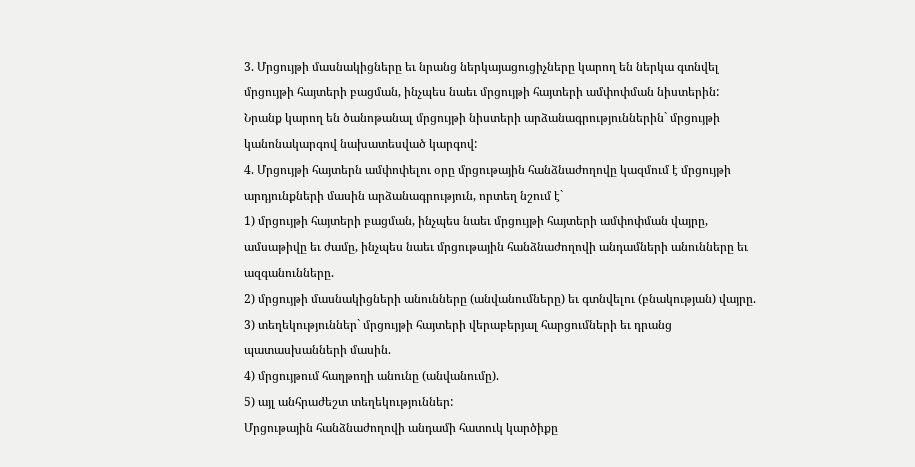3. Մրցույթի մասնակիցները եւ նրանց ներկայացուցիչները կարող են ներկա գտնվել
մրցույթի հայտերի բացման, ինչպես նաեւ մրցույթի հայտերի ամփոփման նիստերին:
Նրանք կարող են ծանոթանալ մրցույթի նիստերի արձանագրություններին` մրցույթի
կանոնակարգով նախատեսված կարգով:
4. Մրցույթի հայտերն ամփոփելու օրը մրցութային հանձնաժողովը կազմում է մրցույթի
արդյունքների մասին արձանագրություն, որտեղ նշում է`
1) մրցույթի հայտերի բացման, ինչպես նաեւ մրցույթի հայտերի ամփոփման վայրը,
ամսաթիվը եւ ժամը, ինչպես նաեւ մրցութային հանձնաժողովի անդամների անունները եւ
ազգանունները.
2) մրցույթի մասնակիցների անունները (անվանումները) եւ գտնվելու (բնակության) վայրը.
3) տեղեկություններ` մրցույթի հայտերի վերաբերյալ հարցումների եւ դրանց
պատասխանների մասին.
4) մրցույթում հաղթողի անունը (անվանումը).
5) այլ անհրաժեշտ տեղեկություններ:
Մրցութային հանձնաժողովի անդամի հատուկ կարծիքը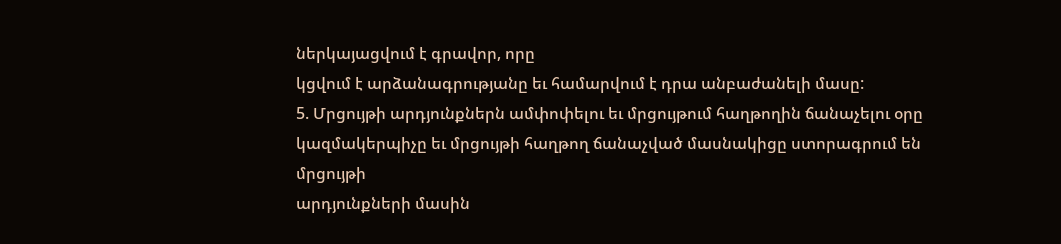ներկայացվում է գրավոր, որը
կցվում է արձանագրությանը եւ համարվում է դրա անբաժանելի մասը:
5. Մրցույթի արդյունքներն ամփոփելու եւ մրցույթում հաղթողին ճանաչելու օրը
կազմակերպիչը եւ մրցույթի հաղթող ճանաչված մասնակիցը ստորագրում են մրցույթի
արդյունքների մասին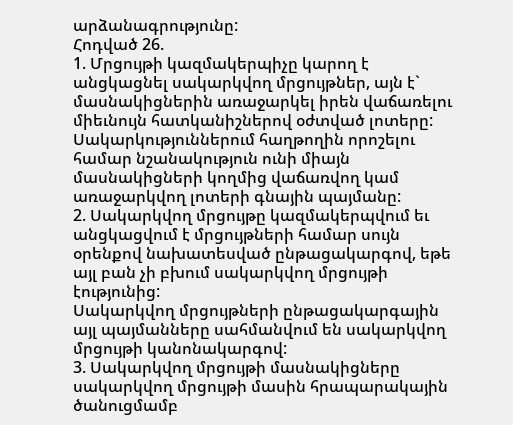արձանագրությունը:
Հոդված 26.
1. Մրցույթի կազմակերպիչը կարող է անցկացնել սակարկվող մրցույթներ, այն է`
մասնակիցներին առաջարկել իրեն վաճառելու միեւնույն հատկանիշներով օժտված լոտերը:
Սակարկություններում հաղթողին որոշելու համար նշանակություն ունի միայն
մասնակիցների կողմից վաճառվող կամ առաջարկվող լոտերի գնային պայմանը:
2. Սակարկվող մրցույթը կազմակերպվում եւ անցկացվում է մրցույթների համար սույն
օրենքով նախատեսված ընթացակարգով, եթե այլ բան չի բխում սակարկվող մրցույթի
էությունից:
Սակարկվող մրցույթների ընթացակարգային այլ պայմանները սահմանվում են սակարկվող
մրցույթի կանոնակարգով:
3. Սակարկվող մրցույթի մասնակիցները սակարկվող մրցույթի մասին հրապարակային
ծանուցմամբ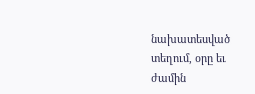նախատեսված տեղում, օրը եւ ժամին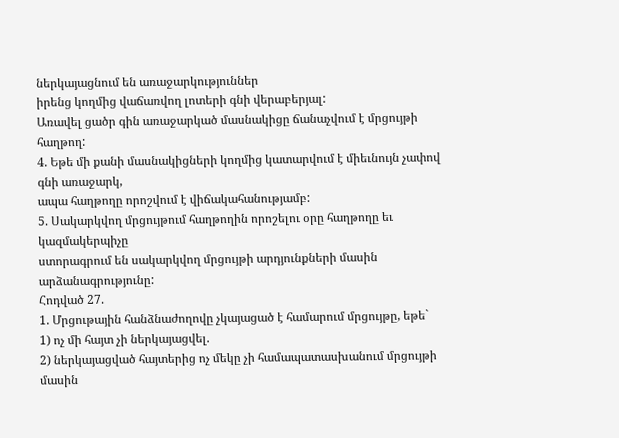ներկայացնում են առաջարկություններ
իրենց կողմից վաճառվող լոտերի գնի վերաբերյալ:
Առավել ցածր գին առաջարկած մասնակիցը ճանաչվում է մրցույթի հաղթող:
4. Եթե մի քանի մասնակիցների կողմից կատարվում է միեւնույն չափով գնի առաջարկ,
ապա հաղթողը որոշվում է վիճակահանությամբ:
5. Սակարկվող մրցույթում հաղթողին որոշելու օրը հաղթողը եւ կազմակերպիչը
ստորագրում են սակարկվող մրցույթի արդյունքների մասին արձանագրությունը:
Հոդված 27.
1. Մրցութային հանձնաժողովը չկայացած է համարում մրցույթը, եթե`
1) ոչ մի հայտ չի ներկայացվել.
2) ներկայացված հայտերից ոչ մեկը չի համապատասխանում մրցույթի մասին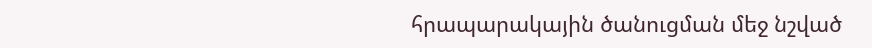հրապարակային ծանուցման մեջ նշված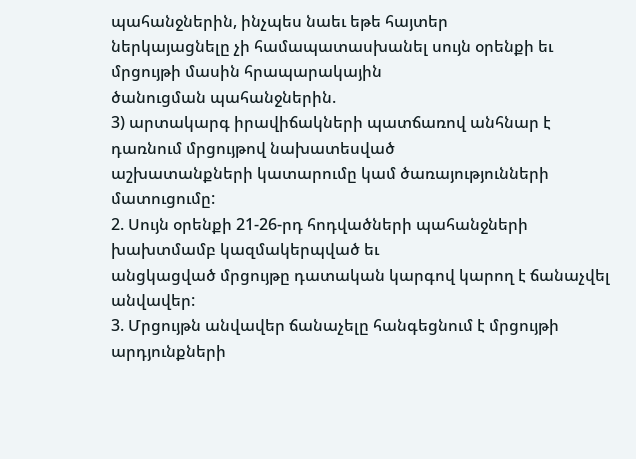պահանջներին, ինչպես նաեւ եթե հայտեր
ներկայացնելը չի համապատասխանել սույն օրենքի եւ մրցույթի մասին հրապարակային
ծանուցման պահանջներին.
3) արտակարգ իրավիճակների պատճառով անհնար է դառնում մրցույթով նախատեսված
աշխատանքների կատարումը կամ ծառայությունների մատուցումը:
2. Սույն օրենքի 21-26-րդ հոդվածների պահանջների խախտմամբ կազմակերպված եւ
անցկացված մրցույթը դատական կարգով կարող է ճանաչվել անվավեր:
3. Մրցույթն անվավեր ճանաչելը հանգեցնում է մրցույթի արդյունքների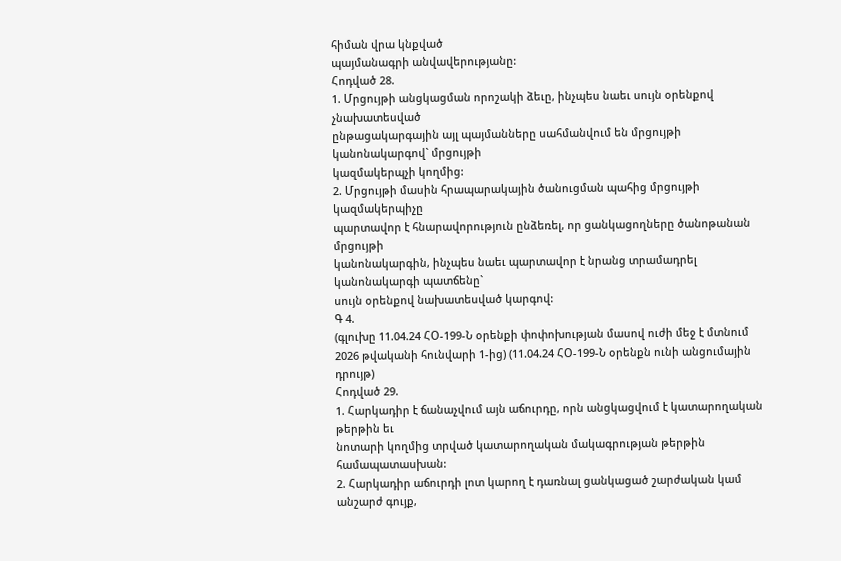հիման վրա կնքված
պայմանագրի անվավերությանը:
Հոդված 28.
1. Մրցույթի անցկացման որոշակի ձեւը, ինչպես նաեւ սույն օրենքով չնախատեսված
ընթացակարգային այլ պայմանները սահմանվում են մրցույթի կանոնակարգով` մրցույթի
կազմակերպչի կողմից:
2. Մրցույթի մասին հրապարակային ծանուցման պահից մրցույթի կազմակերպիչը
պարտավոր է հնարավորություն ընձեռել, որ ցանկացողները ծանոթանան մրցույթի
կանոնակարգին, ինչպես նաեւ պարտավոր է նրանց տրամադրել կանոնակարգի պատճենը`
սույն օրենքով նախատեսված կարգով:
Գ 4.
(գլուխը 11.04.24 ՀՕ-199-Ն օրենքի փոփոխության մասով ուժի մեջ է մտնում 2026 թվականի հունվարի 1-ից) (11.04.24 ՀՕ-199-Ն օրենքն ունի անցումային դրույթ)
Հոդված 29.
1. Հարկադիր է ճանաչվում այն աճուրդը, որն անցկացվում է կատարողական թերթին եւ
նոտարի կողմից տրված կատարողական մակագրության թերթին համապատասխան:
2. Հարկադիր աճուրդի լոտ կարող է դառնալ ցանկացած շարժական կամ անշարժ գույք,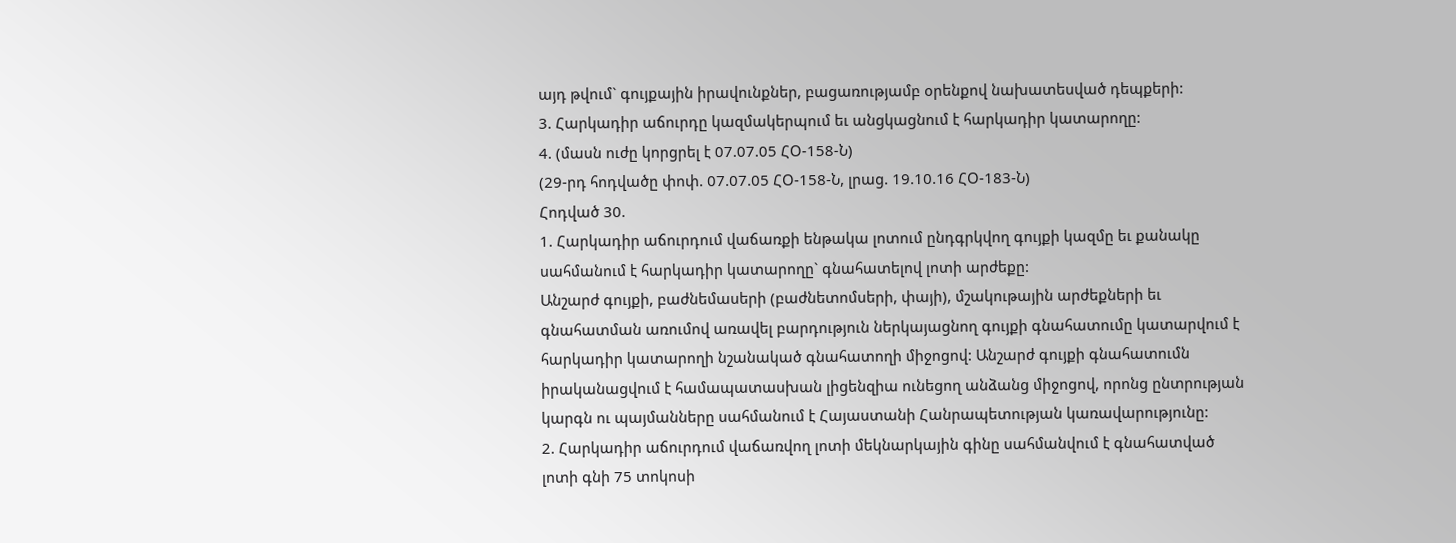այդ թվում` գույքային իրավունքներ, բացառությամբ օրենքով նախատեսված դեպքերի:
3. Հարկադիր աճուրդը կազմակերպում եւ անցկացնում է հարկադիր կատարողը:
4. (մասն ուժը կորցրել է 07.07.05 ՀՕ-158-Ն)
(29-րդ հոդվածը փոփ. 07.07.05 ՀՕ-158-Ն, լրաց. 19.10.16 ՀՕ-183-Ն)
Հոդված 30.
1. Հարկադիր աճուրդում վաճառքի ենթակա լոտում ընդգրկվող գույքի կազմը եւ քանակը
սահմանում է հարկադիր կատարողը` գնահատելով լոտի արժեքը:
Անշարժ գույքի, բաժնեմասերի (բաժնետոմսերի, փայի), մշակութային արժեքների եւ
գնահատման առումով առավել բարդություն ներկայացնող գույքի գնահատումը կատարվում է
հարկադիր կատարողի նշանակած գնահատողի միջոցով: Անշարժ գույքի գնահատումն
իրականացվում է համապատասխան լիցենզիա ունեցող անձանց միջոցով, որոնց ընտրության
կարգն ու պայմանները սահմանում է Հայաստանի Հանրապետության կառավարությունը:
2. Հարկադիր աճուրդում վաճառվող լոտի մեկնարկային գինը սահմանվում է գնահատված
լոտի գնի 75 տոկոսի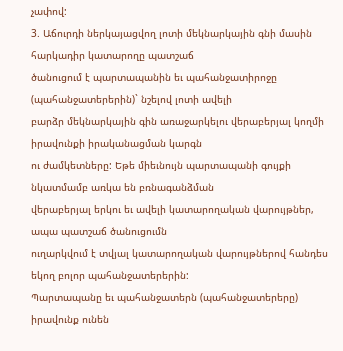չափով:
3. Աճուրդի ներկայացվող լոտի մեկնարկային գնի մասին հարկադիր կատարողը պատշաճ
ծանուցում է պարտապանին եւ պահանջատիրոջը (պահանջատերերին)` նշելով լոտի ավելի
բարձր մեկնարկային գին առաջարկելու վերաբերյալ կողմի իրավունքի իրականացման կարգն
ու ժամկետները: Եթե միեւնույն պարտապանի գույքի նկատմամբ առկա են բռնագանձման
վերաբերյալ երկու եւ ավելի կատարողական վարույթներ, ապա պատշաճ ծանուցումն
ուղարկվում է տվյալ կատարողական վարույթներով հանդես եկող բոլոր պահանջատերերին:
Պարտապանը եւ պահանջատերն (պահանջատերերը) իրավունք ունեն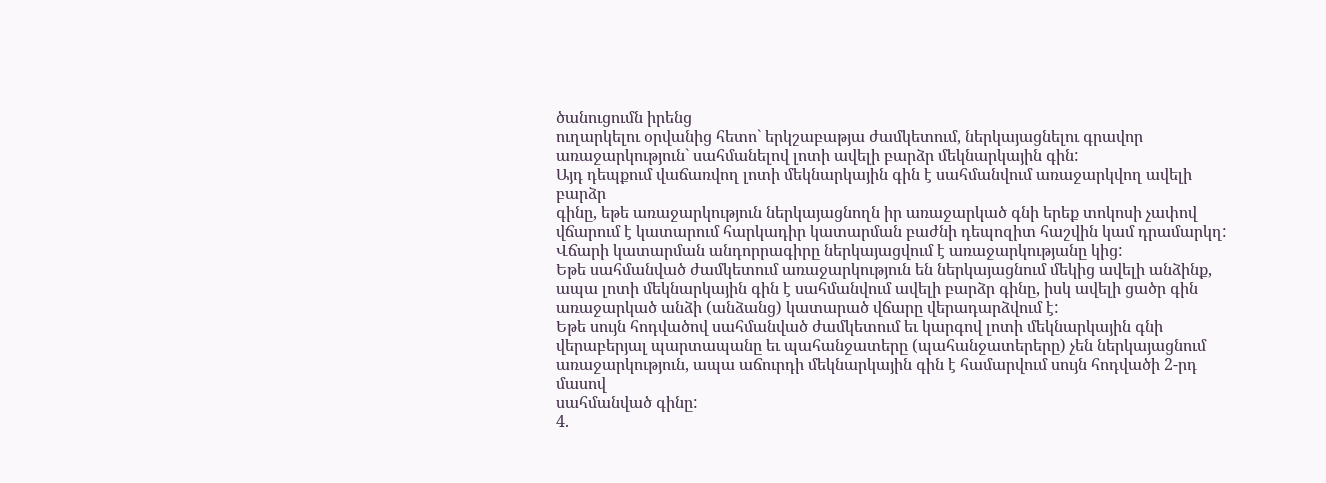ծանուցումն իրենց
ուղարկելու օրվանից հետո` երկշաբաթյա ժամկետում, ներկայացնելու գրավոր
առաջարկություն` սահմանելով լոտի ավելի բարձր մեկնարկային գին:
Այդ դեպքում վաճառվող լոտի մեկնարկային գին է սահմանվում առաջարկվող ավելի բարձր
գինը, եթե առաջարկություն ներկայացնողն իր առաջարկած գնի երեք տոկոսի չափով
վճարում է կատարում հարկադիր կատարման բաժնի դեպոզիտ հաշվին կամ դրամարկղ:
Վճարի կատարման անդորրագիրը ներկայացվում է առաջարկությանը կից:
Եթե սահմանված ժամկետում առաջարկություն են ներկայացնում մեկից ավելի անձինք,
ապա լոտի մեկնարկային գին է սահմանվում ավելի բարձր գինը, իսկ ավելի ցածր գին
առաջարկած անձի (անձանց) կատարած վճարը վերադարձվում է:
Եթե սույն հոդվածով սահմանված ժամկետում եւ կարգով լոտի մեկնարկային գնի
վերաբերյալ պարտապանը եւ պահանջատերը (պահանջատերերը) չեն ներկայացնում
առաջարկություն, ապա աճուրդի մեկնարկային գին է համարվում սույն հոդվածի 2-րդ մասով
սահմանված գինը:
4.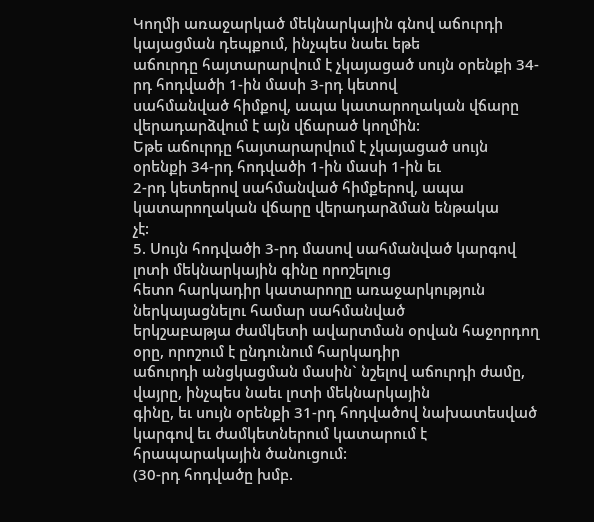Կողմի առաջարկած մեկնարկային գնով աճուրդի կայացման դեպքում, ինչպես նաեւ եթե
աճուրդը հայտարարվում է չկայացած սույն օրենքի 34-րդ հոդվածի 1-ին մասի 3-րդ կետով
սահմանված հիմքով, ապա կատարողական վճարը վերադարձվում է այն վճարած կողմին:
Եթե աճուրդը հայտարարվում է չկայացած սույն օրենքի 34-րդ հոդվածի 1-ին մասի 1-ին եւ
2-րդ կետերով սահմանված հիմքերով, ապա կատարողական վճարը վերադարձման ենթակա
չէ:
5. Սույն հոդվածի 3-րդ մասով սահմանված կարգով լոտի մեկնարկային գինը որոշելուց
հետո հարկադիր կատարողը առաջարկություն ներկայացնելու համար սահմանված
երկշաբաթյա ժամկետի ավարտման օրվան հաջորդող օրը, որոշում է ընդունում հարկադիր
աճուրդի անցկացման մասին` նշելով աճուրդի ժամը, վայրը, ինչպես նաեւ լոտի մեկնարկային
գինը, եւ սույն օրենքի 31-րդ հոդվածով նախատեսված կարգով եւ ժամկետներում կատարում է
հրապարակային ծանուցում:
(30-րդ հոդվածը խմբ.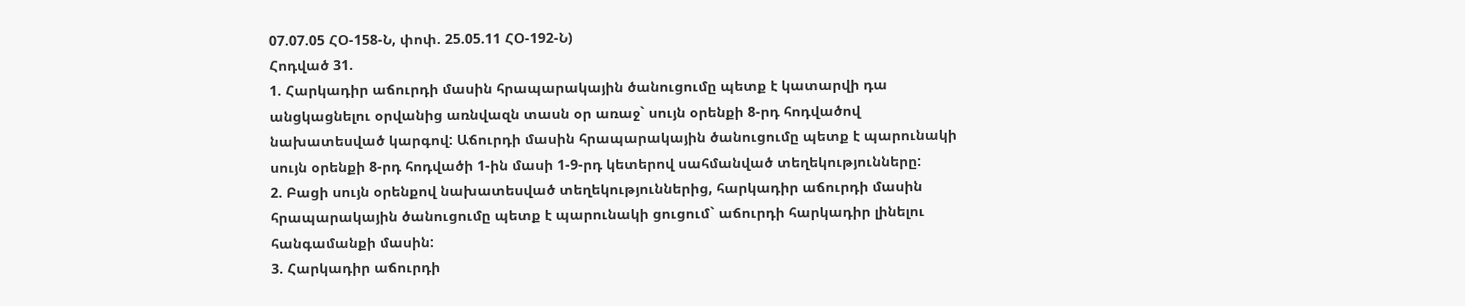07.07.05 ՀՕ-158-Ն, փոփ. 25.05.11 ՀՕ-192-Ն)
Հոդված 31.
1. Հարկադիր աճուրդի մասին հրապարակային ծանուցումը պետք է կատարվի դա
անցկացնելու օրվանից առնվազն տասն օր առաջ` սույն օրենքի 8-րդ հոդվածով
նախատեսված կարգով: Աճուրդի մասին հրապարակային ծանուցումը պետք է պարունակի
սույն օրենքի 8-րդ հոդվածի 1-ին մասի 1-9-րդ կետերով սահմանված տեղեկությունները:
2. Բացի սույն օրենքով նախատեսված տեղեկություններից, հարկադիր աճուրդի մասին
հրապարակային ծանուցումը պետք է պարունակի ցուցում` աճուրդի հարկադիր լինելու
հանգամանքի մասին:
3. Հարկադիր աճուրդի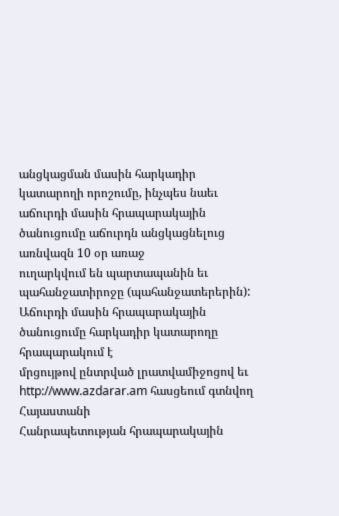անցկացման մասին հարկադիր կատարողի որոշումը, ինչպես նաեւ
աճուրդի մասին հրապարակային ծանուցումը աճուրդն անցկացնելուց առնվազն 10 օր առաջ
ուղարկվում են պարտապանին եւ պահանջատիրոջը (պահանջատերերին):
Աճուրդի մասին հրապարակային ծանուցումը հարկադիր կատարողը հրապարակում է
մրցույթով ընտրված լրատվամիջոցով եւ http://www.azdarar.am հասցեում գտնվող Հայաստանի
Հանրապետության հրապարակային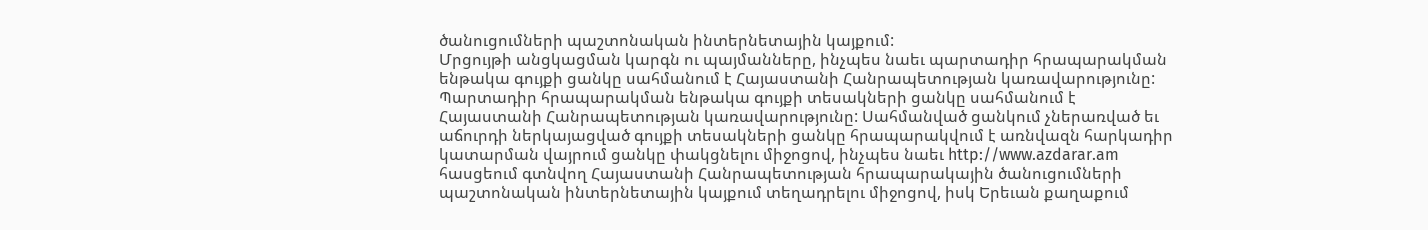ծանուցումների պաշտոնական ինտերնետային կայքում:
Մրցույթի անցկացման կարգն ու պայմանները, ինչպես նաեւ պարտադիր հրապարակման
ենթակա գույքի ցանկը սահմանում է Հայաստանի Հանրապետության կառավարությունը:
Պարտադիր հրապարակման ենթակա գույքի տեսակների ցանկը սահմանում է
Հայաստանի Հանրապետության կառավարությունը: Սահմանված ցանկում չներառված եւ
աճուրդի ներկայացված գույքի տեսակների ցանկը հրապարակվում է առնվազն հարկադիր
կատարման վայրում ցանկը փակցնելու միջոցով, ինչպես նաեւ http://www.azdarar.am
հասցեում գտնվող Հայաստանի Հանրապետության հրապարակային ծանուցումների
պաշտոնական ինտերնետային կայքում տեղադրելու միջոցով, իսկ Երեւան քաղաքում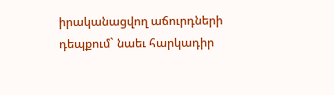իրականացվող աճուրդների դեպքում` նաեւ հարկադիր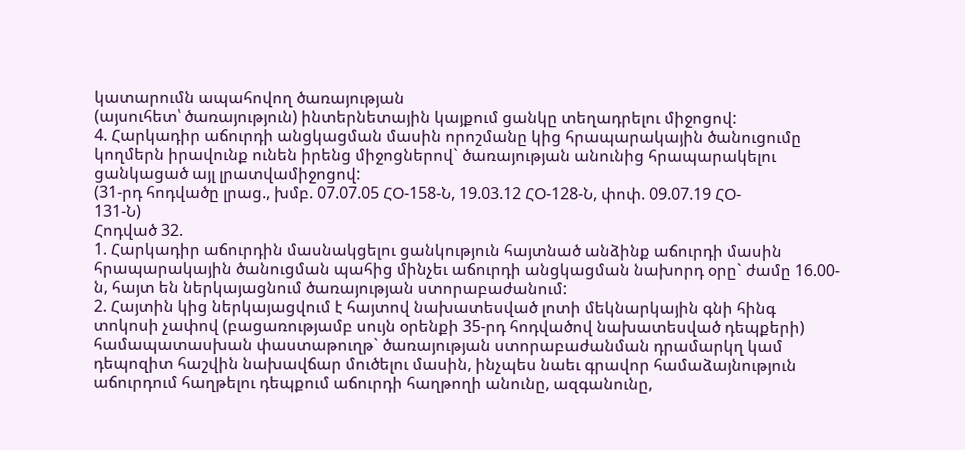կատարումն ապահովող ծառայության
(այսուհետ՝ ծառայություն) ինտերնետային կայքում ցանկը տեղադրելու միջոցով:
4. Հարկադիր աճուրդի անցկացման մասին որոշմանը կից հրապարակային ծանուցումը
կողմերն իրավունք ունեն իրենց միջոցներով` ծառայության անունից հրապարակելու
ցանկացած այլ լրատվամիջոցով:
(31-րդ հոդվածը լրաց., խմբ. 07.07.05 ՀՕ-158-Ն, 19.03.12 ՀՕ-128-Ն, փոփ. 09.07.19 ՀՕ-
131-Ն)
Հոդված 32.
1. Հարկադիր աճուրդին մասնակցելու ցանկություն հայտնած անձինք աճուրդի մասին
հրապարակային ծանուցման պահից մինչեւ աճուրդի անցկացման նախորդ օրը` ժամը 16.00-
ն, հայտ են ներկայացնում ծառայության ստորաբաժանում:
2. Հայտին կից ներկայացվում է հայտով նախատեսված լոտի մեկնարկային գնի հինգ
տոկոսի չափով (բացառությամբ սույն օրենքի 35-րդ հոդվածով նախատեսված դեպքերի)
համապատասխան փաստաթուղթ` ծառայության ստորաբաժանման դրամարկղ կամ
դեպոզիտ հաշվին նախավճար մուծելու մասին, ինչպես նաեւ գրավոր համաձայնություն
աճուրդում հաղթելու դեպքում աճուրդի հաղթողի անունը, ազգանունը,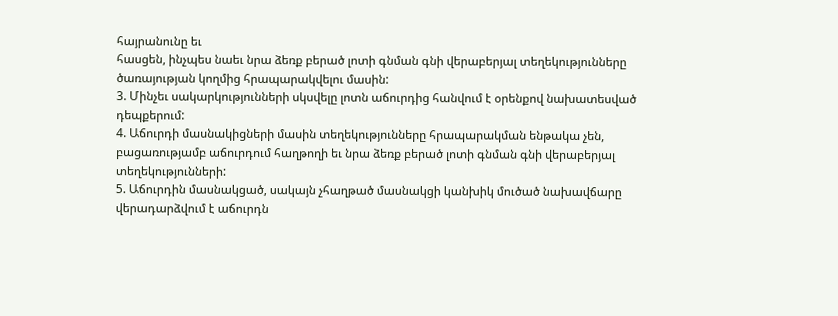հայրանունը եւ
հասցեն, ինչպես նաեւ նրա ձեռք բերած լոտի գնման գնի վերաբերյալ տեղեկությունները
ծառայության կողմից հրապարակվելու մասին:
3. Մինչեւ սակարկությունների սկսվելը լոտն աճուրդից հանվում է օրենքով նախատեսված
դեպքերում:
4. Աճուրդի մասնակիցների մասին տեղեկությունները հրապարակման ենթակա չեն,
բացառությամբ աճուրդում հաղթողի եւ նրա ձեռք բերած լոտի գնման գնի վերաբերյալ
տեղեկությունների:
5. Աճուրդին մասնակցած, սակայն չհաղթած մասնակցի կանխիկ մուծած նախավճարը
վերադարձվում է աճուրդն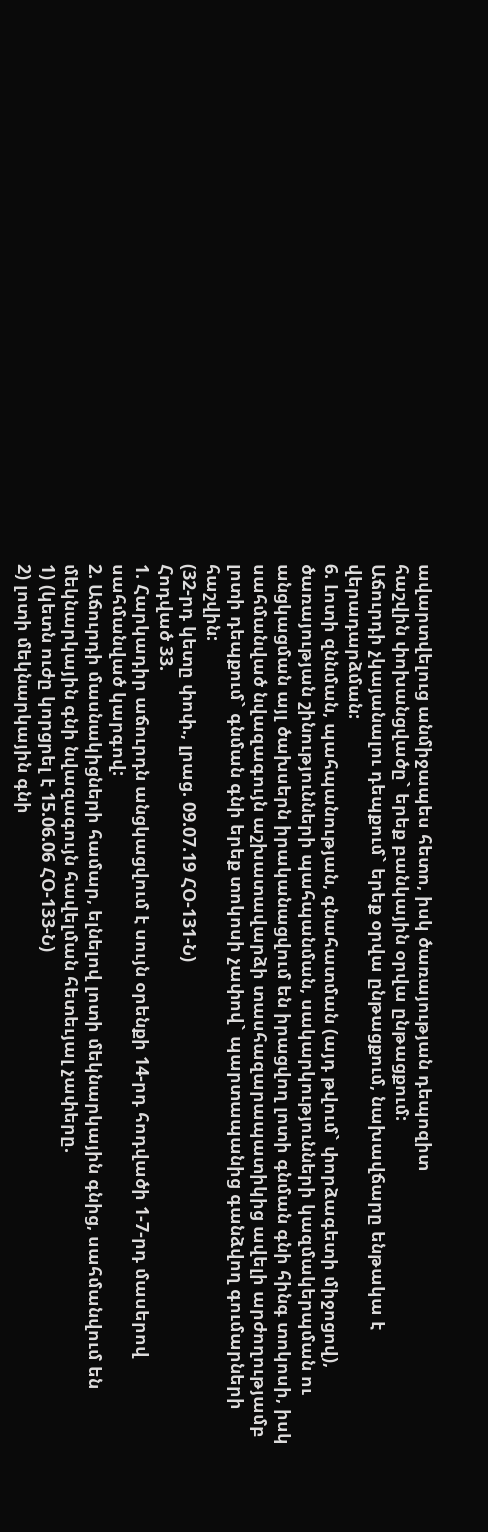ավարտվելուց անմիջապես հետո, իսկ ծառայության դեպոզիտ
հաշվին փոխանցվածը` երեք բանկային օրվա ընթացքում:
Աճուրդի չկայանալու դեպքում` երեք օրվա ընթացքում, նախավճարը ենթակա է
վերադարձման:
6. Լոտի զննման, պահպանության, գնահատման (այդ թվում` փորձագետի միջոցով),
ծառայության շինությունների պահպանման, սակարկությունների կազմակերպման ու
անցկացման այլ ծախսերն իրականացվում են իրացվող լոտի գնման գնի հինգ տոկոսի, իսկ
սահմանված նվազագույն աշխատավարձի տասհազարապատիկից ավելի արժողությամբ
լոտի դեպքում` գնման գնի երեք տոկոսի չափով` պարտապանից գանձվող գումարների
հաշվին:
(32-րդ կետը փոփ., լրաց. 09.07.19 ՀՕ-131-Ն)
Հոդված 33.
1. Հարկադիր աճուրդն անցկացվում է սույն օրենքի 14-րդ հոդվածի 1-7-րդ մասերով
սահմանված կարգով:
2. Աճուրդի մասնակիցների համար, ելնելով լոտի մեկնարկային գնից, սահմանվում են
մեկնարկային գնի նվազագույն հավելման հետեւյալ չափերը.
1) (կետն ուժը կորցրել է 15.06.06 ՀՕ-133-Ն)
2) լոտի մեկնարկային գնի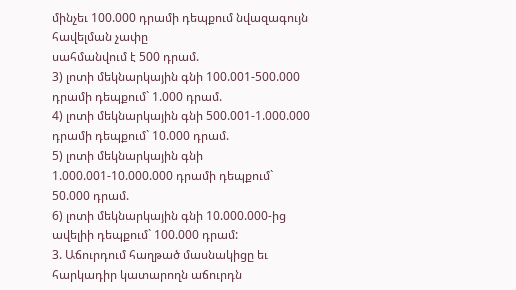մինչեւ 100.000 դրամի դեպքում նվազագույն հավելման չափը
սահմանվում է 500 դրամ.
3) լոտի մեկնարկային գնի 100.001-500.000 դրամի դեպքում` 1.000 դրամ.
4) լոտի մեկնարկային գնի 500.001-1.000.000 դրամի դեպքում` 10.000 դրամ.
5) լոտի մեկնարկային գնի 1.000.001-10.000.000 դրամի դեպքում` 50.000 դրամ.
6) լոտի մեկնարկային գնի 10.000.000-ից ավելիի դեպքում` 100.000 դրամ:
3. Աճուրդում հաղթած մասնակիցը եւ հարկադիր կատարողն աճուրդն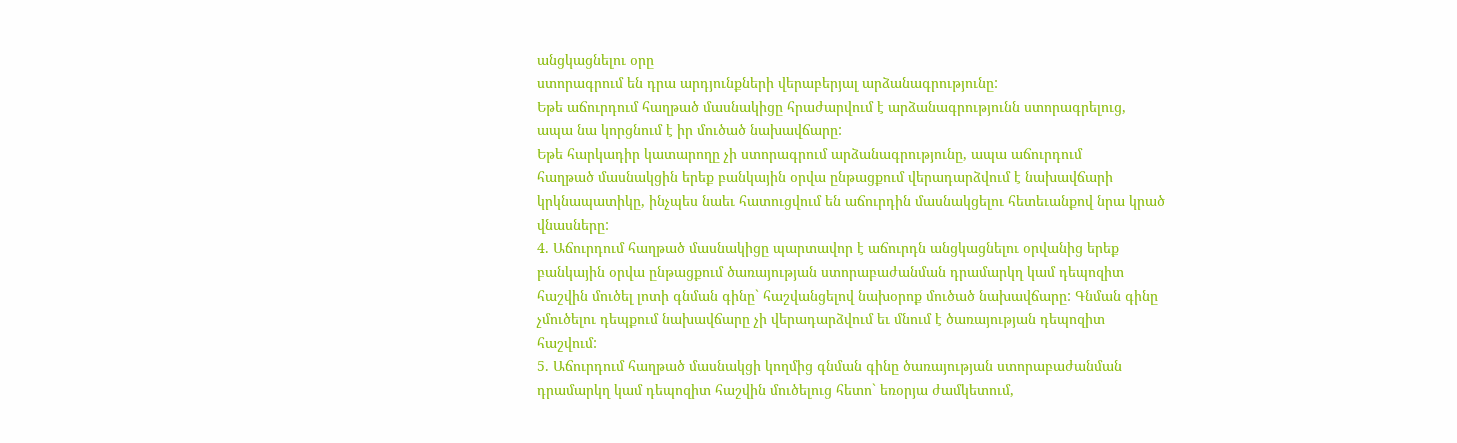անցկացնելու օրը
ստորագրում են դրա արդյունքների վերաբերյալ արձանագրությունը:
Եթե աճուրդում հաղթած մասնակիցը հրաժարվում է արձանագրությունն ստորագրելուց,
ապա նա կորցնում է իր մուծած նախավճարը:
Եթե հարկադիր կատարողը չի ստորագրում արձանագրությունը, ապա աճուրդում
հաղթած մասնակցին երեք բանկային օրվա ընթացքում վերադարձվում է նախավճարի
կրկնապատիկը, ինչպես նաեւ հատուցվում են աճուրդին մասնակցելու հետեւանքով նրա կրած
վնասները:
4. Աճուրդում հաղթած մասնակիցը պարտավոր է աճուրդն անցկացնելու օրվանից երեք
բանկային օրվա ընթացքում ծառայության ստորաբաժանման դրամարկղ կամ դեպոզիտ
հաշվին մուծել լոտի գնման գինը` հաշվանցելով նախօրոք մուծած նախավճարը: Գնման գինը
չմուծելու դեպքում նախավճարը չի վերադարձվում եւ մնում է ծառայության դեպոզիտ
հաշվում:
5. Աճուրդում հաղթած մասնակցի կողմից գնման գինը ծառայության ստորաբաժանման
դրամարկղ կամ դեպոզիտ հաշվին մուծելուց հետո` եռօրյա ժամկետում,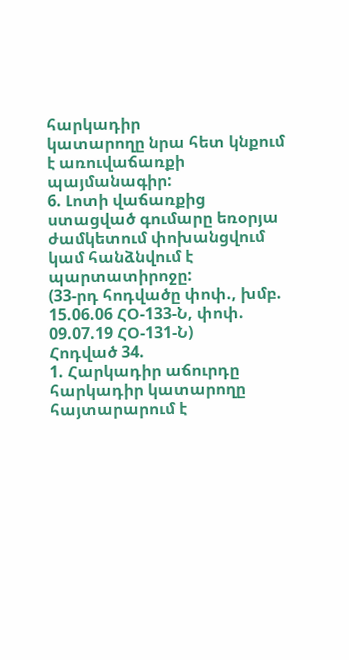հարկադիր
կատարողը նրա հետ կնքում է առուվաճառքի պայմանագիր:
6. Լոտի վաճառքից ստացված գումարը եռօրյա ժամկետում փոխանցվում կամ հանձնվում է
պարտատիրոջը:
(33-րդ հոդվածը փոփ., խմբ. 15.06.06 ՀՕ-133-Ն, փոփ. 09.07.19 ՀՕ-131-Ն)
Հոդված 34.
1. Հարկադիր աճուրդը հարկադիր կատարողը հայտարարում է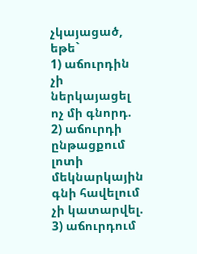չկայացած, եթե`
1) աճուրդին չի ներկայացել ոչ մի գնորդ.
2) աճուրդի ընթացքում լոտի մեկնարկային գնի հավելում չի կատարվել.
3) աճուրդում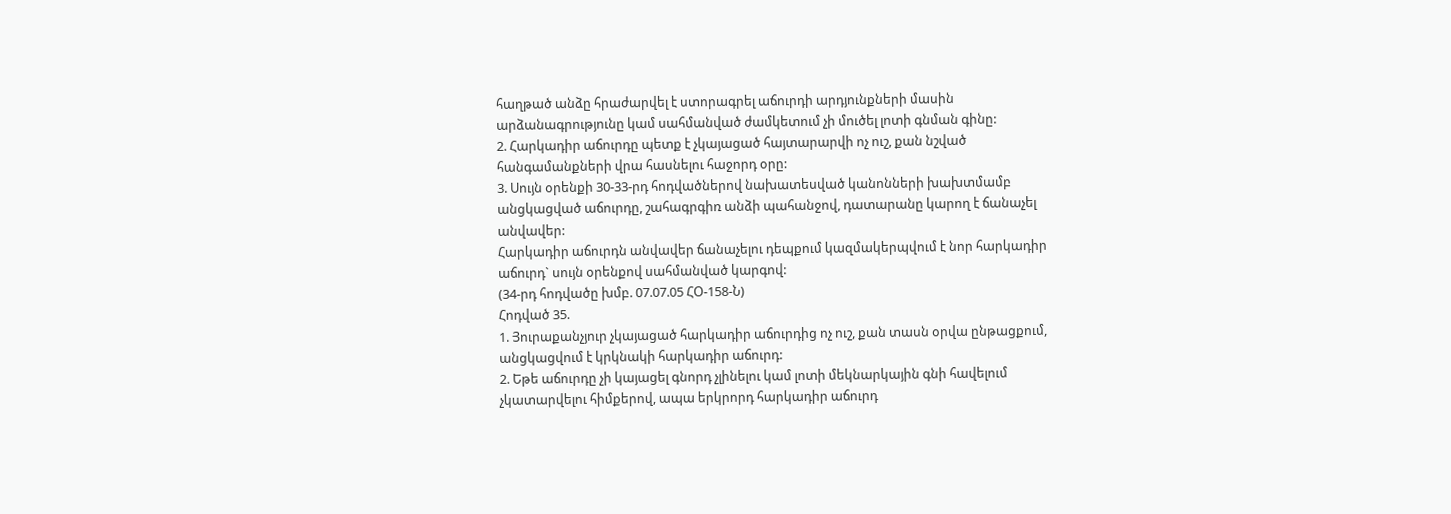հաղթած անձը հրաժարվել է ստորագրել աճուրդի արդյունքների մասին
արձանագրությունը կամ սահմանված ժամկետում չի մուծել լոտի գնման գինը:
2. Հարկադիր աճուրդը պետք է չկայացած հայտարարվի ոչ ուշ, քան նշված
հանգամանքների վրա հասնելու հաջորդ օրը:
3. Սույն օրենքի 30-33-րդ հոդվածներով նախատեսված կանոնների խախտմամբ
անցկացված աճուրդը, շահագրգիռ անձի պահանջով, դատարանը կարող է ճանաչել
անվավեր:
Հարկադիր աճուրդն անվավեր ճանաչելու դեպքում կազմակերպվում է նոր հարկադիր
աճուրդ` սույն օրենքով սահմանված կարգով:
(34-րդ հոդվածը խմբ. 07.07.05 ՀՕ-158-Ն)
Հոդված 35.
1. Յուրաքանչյուր չկայացած հարկադիր աճուրդից ոչ ուշ, քան տասն օրվա ընթացքում,
անցկացվում է կրկնակի հարկադիր աճուրդ:
2. Եթե աճուրդը չի կայացել գնորդ չլինելու կամ լոտի մեկնարկային գնի հավելում
չկատարվելու հիմքերով, ապա երկրորդ հարկադիր աճուրդ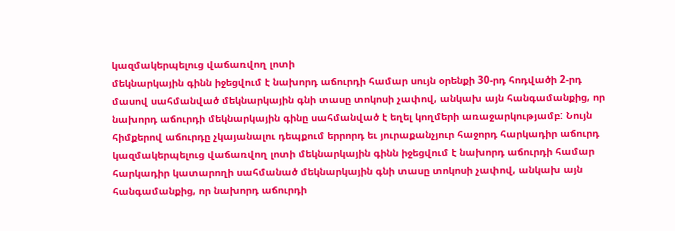կազմակերպելուց վաճառվող լոտի
մեկնարկային գինն իջեցվում է նախորդ աճուրդի համար սույն օրենքի 30-րդ հոդվածի 2-րդ
մասով սահմանված մեկնարկային գնի տասը տոկոսի չափով, անկախ այն հանգամանքից, որ
նախորդ աճուրդի մեկնարկային գինը սահմանված է եղել կողմերի առաջարկությամբ: Նույն
հիմքերով աճուրդը չկայանալու դեպքում երրորդ եւ յուրաքանչյուր հաջորդ հարկադիր աճուրդ
կազմակերպելուց վաճառվող լոտի մեկնարկային գինն իջեցվում է նախորդ աճուրդի համար
հարկադիր կատարողի սահմանած մեկնարկային գնի տասը տոկոսի չափով, անկախ այն
հանգամանքից, որ նախորդ աճուրդի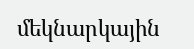մեկնարկային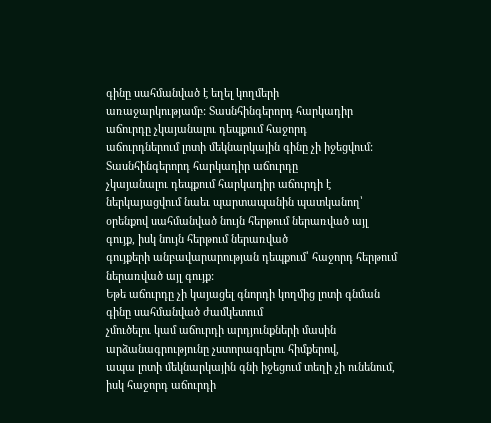գինը սահմանված է եղել կողմերի
առաջարկությամբ: Տասնհինգերորդ հարկադիր աճուրդը չկայանալու դեպքում հաջորդ
աճուրդներում լոտի մեկնարկային գինը չի իջեցվում: Տասնհինգերորդ հարկադիր աճուրդը
չկայանալու դեպքում հարկադիր աճուրդի է ներկայացվում նաեւ պարտապանին պատկանող՝
օրենքով սահմանված նույն հերթում ներառված այլ գույք, իսկ նույն հերթում ներառված
գույքերի անբավարարության դեպքում՝ հաջորդ հերթում ներառված այլ գույք:
Եթե աճուրդը չի կայացել գնորդի կողմից լոտի գնման գինը սահմանված ժամկետում
չմուծելու կամ աճուրդի արդյունքների մասին արձանագրությունը չստորագրելու հիմքերով,
ապա լոտի մեկնարկային գնի իջեցում տեղի չի ունենում, իսկ հաջորդ աճուրդի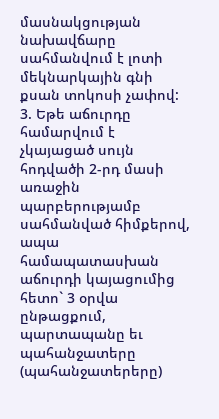մասնակցության նախավճարը սահմանվում է լոտի մեկնարկային գնի քսան տոկոսի չափով:
3. Եթե աճուրդը համարվում է չկայացած սույն հոդվածի 2-րդ մասի առաջին
պարբերությամբ սահմանված հիմքերով, ապա համապատասխան աճուրդի կայացումից
հետո` 3 օրվա ընթացքում, պարտապանը եւ պահանջատերը (պահանջատերերը)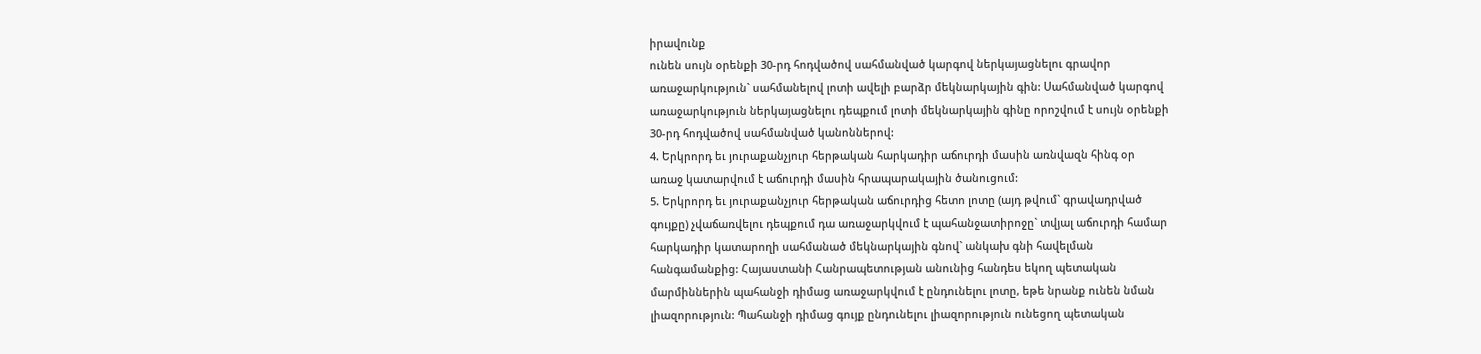իրավունք
ունեն սույն օրենքի 30-րդ հոդվածով սահմանված կարգով ներկայացնելու գրավոր
առաջարկություն` սահմանելով լոտի ավելի բարձր մեկնարկային գին: Սահմանված կարգով
առաջարկություն ներկայացնելու դեպքում լոտի մեկնարկային գինը որոշվում է սույն օրենքի
30-րդ հոդվածով սահմանված կանոններով:
4. Երկրորդ եւ յուրաքանչյուր հերթական հարկադիր աճուրդի մասին առնվազն հինգ օր
առաջ կատարվում է աճուրդի մասին հրապարակային ծանուցում:
5. Երկրորդ եւ յուրաքանչյուր հերթական աճուրդից հետո լոտը (այդ թվում` գրավադրված
գույքը) չվաճառվելու դեպքում դա առաջարկվում է պահանջատիրոջը` տվյալ աճուրդի համար
հարկադիր կատարողի սահմանած մեկնարկային գնով` անկախ գնի հավելման
հանգամանքից: Հայաստանի Հանրապետության անունից հանդես եկող պետական
մարմիններին պահանջի դիմաց առաջարկվում է ընդունելու լոտը, եթե նրանք ունեն նման
լիազորություն: Պահանջի դիմաց գույք ընդունելու լիազորություն ունեցող պետական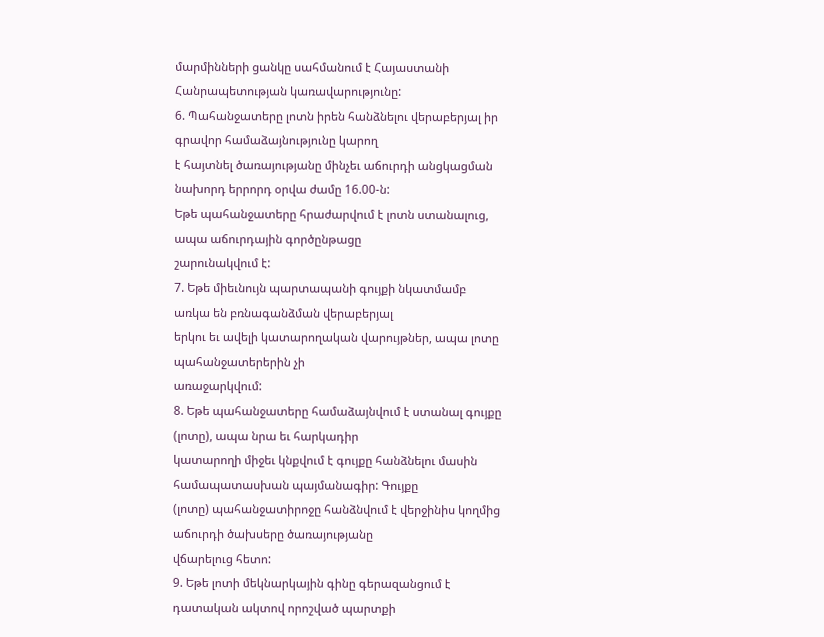մարմինների ցանկը սահմանում է Հայաստանի Հանրապետության կառավարությունը:
6. Պահանջատերը լոտն իրեն հանձնելու վերաբերյալ իր գրավոր համաձայնությունը կարող
է հայտնել ծառայությանը մինչեւ աճուրդի անցկացման նախորդ երրորդ օրվա ժամը 16.00-ն:
Եթե պահանջատերը հրաժարվում է լոտն ստանալուց, ապա աճուրդային գործընթացը
շարունակվում է:
7. Եթե միեւնույն պարտապանի գույքի նկատմամբ առկա են բռնագանձման վերաբերյալ
երկու եւ ավելի կատարողական վարույթներ, ապա լոտը պահանջատերերին չի
առաջարկվում:
8. Եթե պահանջատերը համաձայնվում է ստանալ գույքը (լոտը), ապա նրա եւ հարկադիր
կատարողի միջեւ կնքվում է գույքը հանձնելու մասին համապատասխան պայմանագիր: Գույքը
(լոտը) պահանջատիրոջը հանձնվում է վերջինիս կողմից աճուրդի ծախսերը ծառայությանը
վճարելուց հետո:
9. Եթե լոտի մեկնարկային գինը գերազանցում է դատական ակտով որոշված պարտքի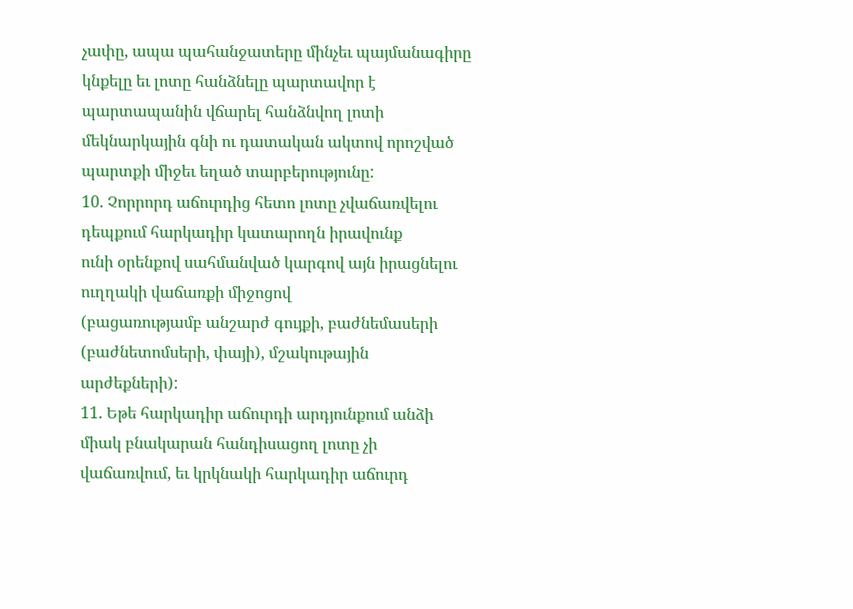չափը, ապա պահանջատերը մինչեւ պայմանագիրը կնքելը եւ լոտը հանձնելը պարտավոր է
պարտապանին վճարել հանձնվող լոտի մեկնարկային գնի ու դատական ակտով որոշված
պարտքի միջեւ եղած տարբերությունը:
10. Չորրորդ աճուրդից հետո լոտը չվաճառվելու դեպքում հարկադիր կատարողն իրավունք
ունի օրենքով սահմանված կարգով այն իրացնելու ուղղակի վաճառքի միջոցով
(բացառությամբ անշարժ գույքի, բաժնեմասերի (բաժնետոմսերի, փայի), մշակութային
արժեքների):
11. Եթե հարկադիր աճուրդի արդյունքում անձի միակ բնակարան հանդիսացող լոտը չի
վաճառվում, եւ կրկնակի հարկադիր աճուրդ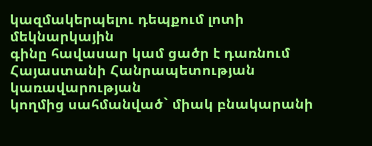կազմակերպելու դեպքում լոտի մեկնարկային
գինը հավասար կամ ցածր է դառնում Հայաստանի Հանրապետության կառավարության
կողմից սահմանված` միակ բնակարանի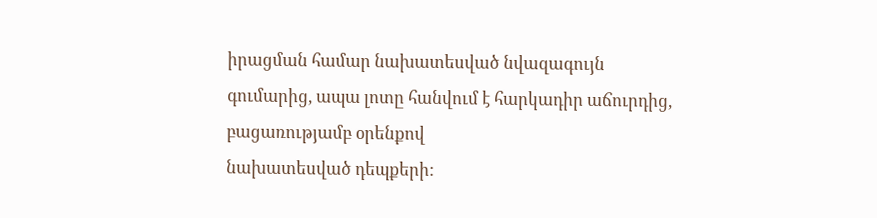իրացման համար նախատեսված նվազագույն
գումարից, ապա լոտը հանվում է հարկադիր աճուրդից, բացառությամբ օրենքով
նախատեսված դեպքերի: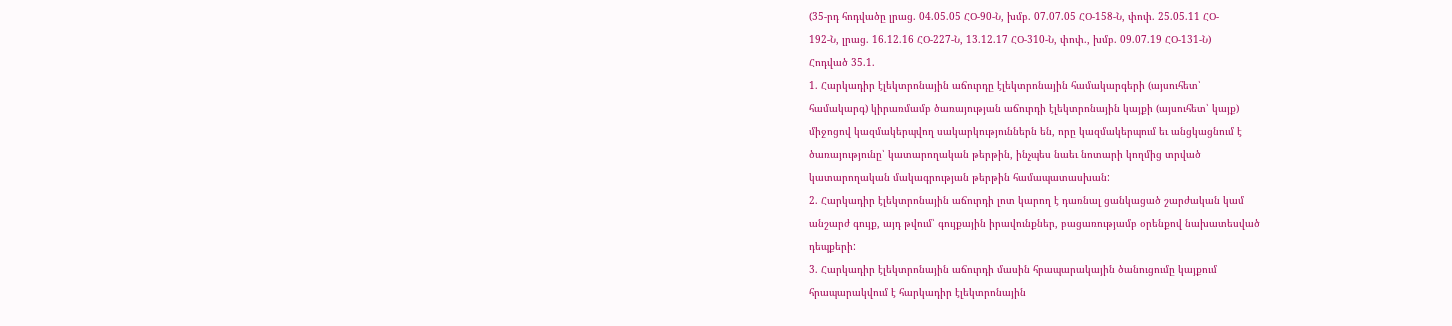(35-րդ հոդվածը լրաց. 04.05.05 ՀՕ-90-Ն, խմբ. 07.07.05 ՀՕ-158-Ն, փոփ. 25.05.11 ՀՕ-
192-Ն, լրաց. 16.12.16 ՀՕ-227-Ն, 13.12.17 ՀՕ-310-Ն, փոփ., խմբ. 09.07.19 ՀՕ-131-Ն)
Հոդված 35.1.
1. Հարկադիր էլեկտրոնային աճուրդը էլեկտրոնային համակարգերի (այսուհետ՝
համակարգ) կիրառմամբ ծառայության աճուրդի էլեկտրոնային կայքի (այսուհետ՝ կայք)
միջոցով կազմակերպվող սակարկություններն են, որը կազմակերպում եւ անցկացնում է
ծառայությունը՝ կատարողական թերթին, ինչպես նաեւ նոտարի կողմից տրված
կատարողական մակագրության թերթին համապատասխան:
2. Հարկադիր էլեկտրոնային աճուրդի լոտ կարող է դառնալ ցանկացած շարժական կամ
անշարժ գույք, այդ թվում՝ գույքային իրավունքներ, բացառությամբ օրենքով նախատեսված
դեպքերի:
3. Հարկադիր էլեկտրոնային աճուրդի մասին հրապարակային ծանուցումը կայքում
հրապարակվում է հարկադիր էլեկտրոնային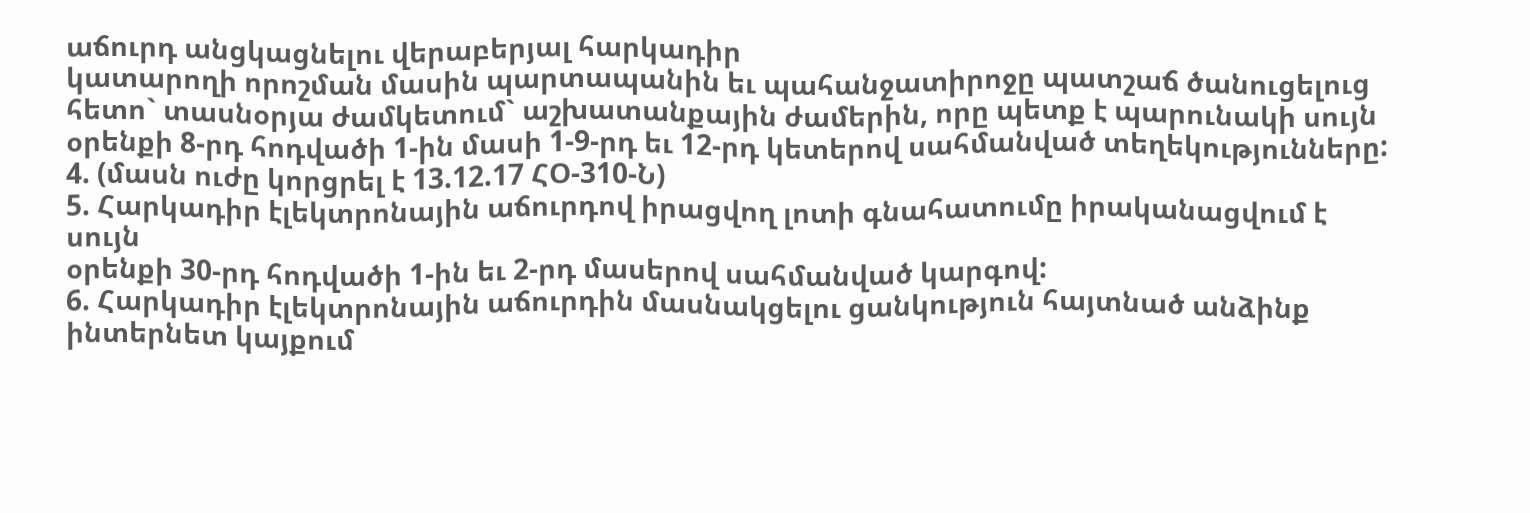աճուրդ անցկացնելու վերաբերյալ հարկադիր
կատարողի որոշման մասին պարտապանին եւ պահանջատիրոջը պատշաճ ծանուցելուց
հետո` տասնօրյա ժամկետում` աշխատանքային ժամերին, որը պետք է պարունակի սույն
օրենքի 8-րդ հոդվածի 1-ին մասի 1-9-րդ եւ 12-րդ կետերով սահմանված տեղեկությունները:
4. (մասն ուժը կորցրել է 13.12.17 ՀՕ-310-Ն)
5. Հարկադիր էլեկտրոնային աճուրդով իրացվող լոտի գնահատումը իրականացվում է սույն
օրենքի 30-րդ հոդվածի 1-ին եւ 2-րդ մասերով սահմանված կարգով:
6. Հարկադիր էլեկտրոնային աճուրդին մասնակցելու ցանկություն հայտնած անձինք
ինտերնետ կայքում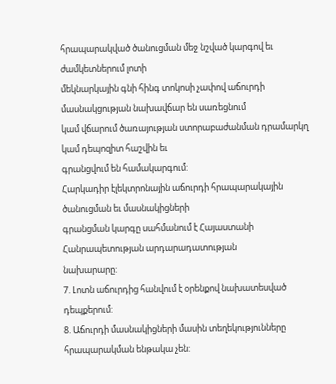հրապարակված ծանուցման մեջ նշված կարգով եւ ժամկետներում լոտի
մեկնարկային գնի հինգ տոկոսի չափով աճուրդի մասնակցության նախավճար են սառեցնում
կամ վճարում ծառայության ստորաբաժանման դրամարկղ կամ դեպոզիտ հաշվին եւ
գրանցվում են համակարգում:
Հարկադիր էլեկտրոնային աճուրդի հրապարակային ծանուցման եւ մասնակիցների
գրանցման կարգը սահմանում է Հայաստանի Հանրապետության արդարադատության
նախարարը:
7. Լոտն աճուրդից հանվում է օրենքով նախատեսված դեպքերում:
8. Աճուրդի մասնակիցների մասին տեղեկությունները հրապարակման ենթակա չեն: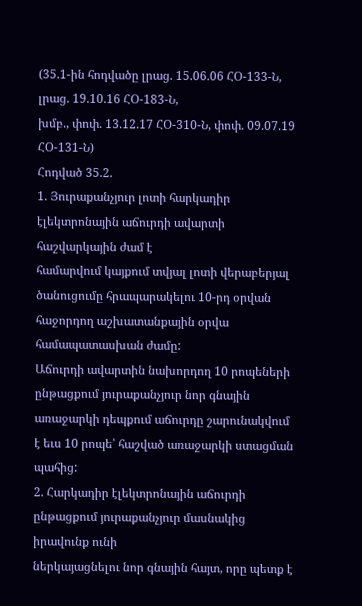(35.1-ին հոդվածը լրաց. 15.06.06 ՀՕ-133-Ն, լրաց. 19.10.16 ՀՕ-183-Ն,
խմբ., փոփ. 13.12.17 ՀՕ-310-Ն, փոփ. 09.07.19 ՀՕ-131-Ն)
Հոդված 35.2.
1. Յուրաքանչյուր լոտի հարկադիր էլեկտրոնային աճուրդի ավարտի հաշվարկային ժամ է
համարվում կայքում տվյալ լոտի վերաբերյալ ծանուցումը հրապարակելու 10-րդ օրվան
հաջորդող աշխատանքային օրվա համապատասխան ժամը:
Աճուրդի ավարտին նախորդող 10 րոպեների ընթացքում յուրաքանչյուր նոր գնային
առաջարկի դեպքում աճուրդը շարունակվում է եւս 10 րոպե՝ հաշված առաջարկի ստացման
պահից:
2. Հարկադիր էլեկտրոնային աճուրդի ընթացքում յուրաքանչյուր մասնակից իրավունք ունի
ներկայացնելու նոր գնային հայտ, որը պետք է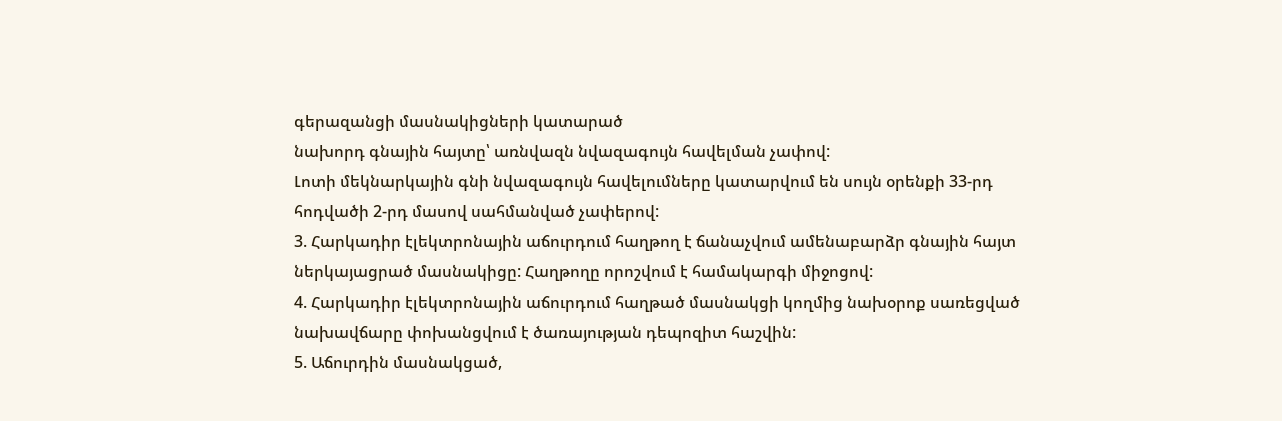գերազանցի մասնակիցների կատարած
նախորդ գնային հայտը՝ առնվազն նվազագույն հավելման չափով:
Լոտի մեկնարկային գնի նվազագույն հավելումները կատարվում են սույն օրենքի 33-րդ
հոդվածի 2-րդ մասով սահմանված չափերով:
3. Հարկադիր էլեկտրոնային աճուրդում հաղթող է ճանաչվում ամենաբարձր գնային հայտ
ներկայացրած մասնակիցը: Հաղթողը որոշվում է համակարգի միջոցով:
4. Հարկադիր էլեկտրոնային աճուրդում հաղթած մասնակցի կողմից նախօրոք սառեցված
նախավճարը փոխանցվում է ծառայության դեպոզիտ հաշվին:
5. Աճուրդին մասնակցած,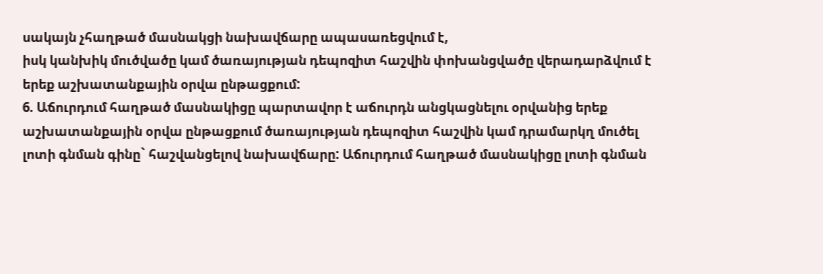սակայն չհաղթած մասնակցի նախավճարը ապասառեցվում է,
իսկ կանխիկ մուծվածը կամ ծառայության դեպոզիտ հաշվին փոխանցվածը վերադարձվում է
երեք աշխատանքային օրվա ընթացքում:
6. Աճուրդում հաղթած մասնակիցը պարտավոր է աճուրդն անցկացնելու օրվանից երեք
աշխատանքային օրվա ընթացքում ծառայության դեպոզիտ հաշվին կամ դրամարկղ մուծել
լոտի գնման գինը` հաշվանցելով նախավճարը: Աճուրդում հաղթած մասնակիցը լոտի գնման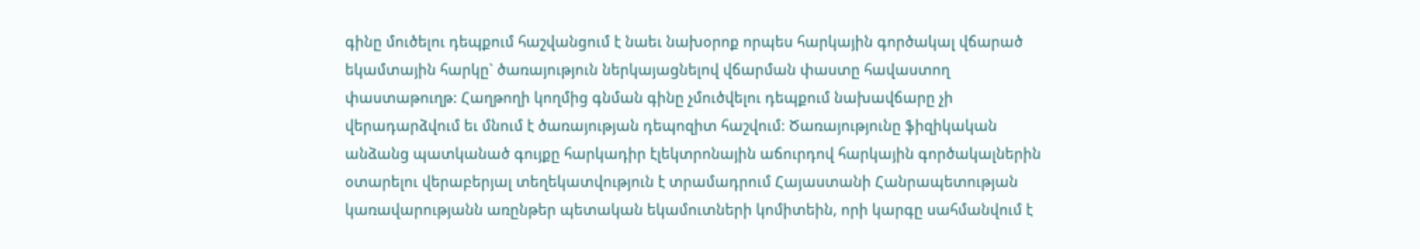գինը մուծելու դեպքում հաշվանցում է նաեւ նախօրոք որպես հարկային գործակալ վճարած
եկամտային հարկը` ծառայություն ներկայացնելով վճարման փաստը հավաստող
փաստաթուղթ: Հաղթողի կողմից գնման գինը չմուծվելու դեպքում նախավճարը չի
վերադարձվում եւ մնում է ծառայության դեպոզիտ հաշվում: Ծառայությունը ֆիզիկական
անձանց պատկանած գույքը հարկադիր էլեկտրոնային աճուրդով հարկային գործակալներին
օտարելու վերաբերյալ տեղեկատվություն է տրամադրում Հայաստանի Հանրապետության
կառավարությանն առընթեր պետական եկամուտների կոմիտեին, որի կարգը սահմանվում է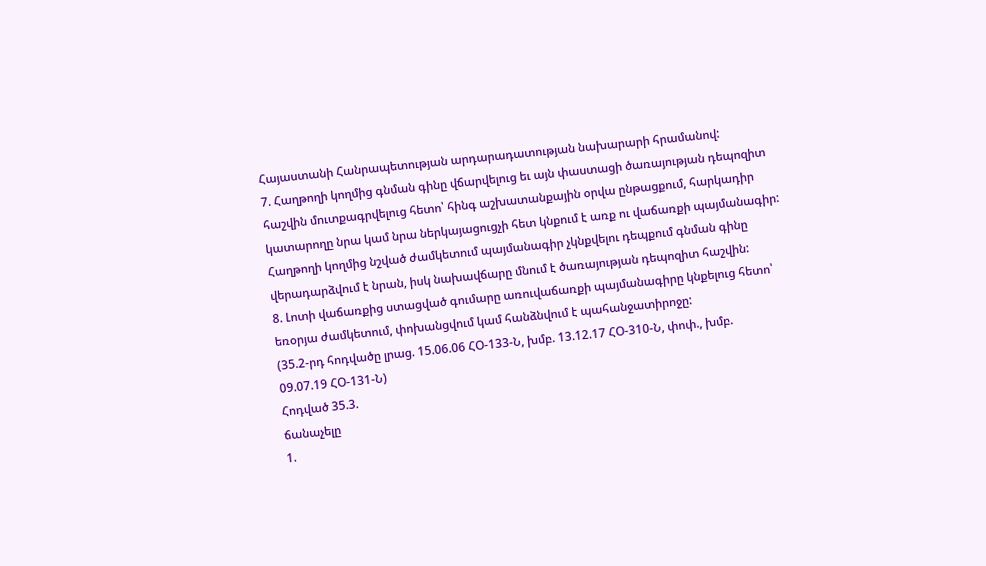Հայաստանի Հանրապետության արդարադատության նախարարի հրամանով:
7. Հաղթողի կողմից գնման գինը վճարվելուց եւ այն փաստացի ծառայության դեպոզիտ
հաշվին մուտքագրվելուց հետո՝ հինգ աշխատանքային օրվա ընթացքում, հարկադիր
կատարողը նրա կամ նրա ներկայացուցչի հետ կնքում է առք ու վաճառքի պայմանագիր:
Հաղթողի կողմից նշված ժամկետում պայմանագիր չկնքվելու դեպքում գնման գինը
վերադարձվում է նրան, իսկ նախավճարը մնում է ծառայության դեպոզիտ հաշվին:
8. Լոտի վաճառքից ստացված գումարը առուվաճառքի պայմանագիրը կնքելուց հետո՝
եռօրյա ժամկետում, փոխանցվում կամ հանձնվում է պահանջատիրոջը:
(35.2-րդ հոդվածը լրաց. 15.06.06 ՀՕ-133-Ն, խմբ. 13.12.17 ՀՕ-310-Ն, փոփ., խմբ.
09.07.19 ՀՕ-131-Ն)
Հոդված 35.3.
ճանաչելը
1.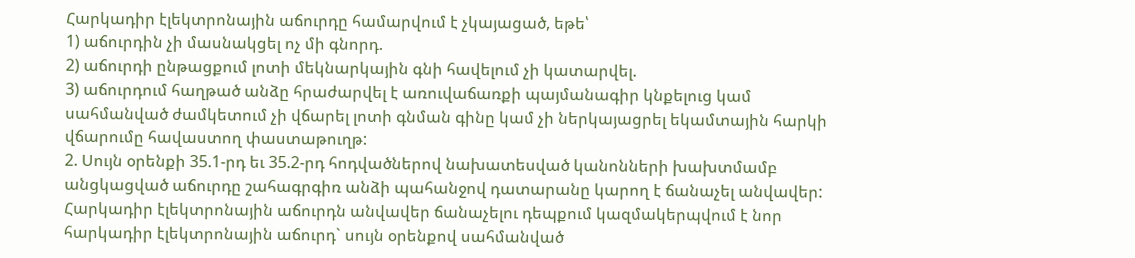Հարկադիր էլեկտրոնային աճուրդը համարվում է չկայացած, եթե՝
1) աճուրդին չի մասնակցել ոչ մի գնորդ.
2) աճուրդի ընթացքում լոտի մեկնարկային գնի հավելում չի կատարվել.
3) աճուրդում հաղթած անձը հրաժարվել է առուվաճառքի պայմանագիր կնքելուց կամ
սահմանված ժամկետում չի վճարել լոտի գնման գինը կամ չի ներկայացրել եկամտային հարկի
վճարումը հավաստող փաստաթուղթ:
2. Սույն օրենքի 35.1-րդ եւ 35.2-րդ հոդվածներով նախատեսված կանոնների խախտմամբ
անցկացված աճուրդը շահագրգիռ անձի պահանջով դատարանը կարող է ճանաչել անվավեր:
Հարկադիր էլեկտրոնային աճուրդն անվավեր ճանաչելու դեպքում կազմակերպվում է նոր
հարկադիր էլեկտրոնային աճուրդ` սույն օրենքով սահմանված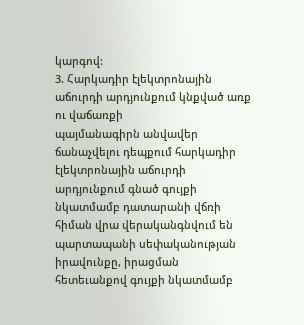կարգով:
3. Հարկադիր էլեկտրոնային աճուրդի արդյունքում կնքված առք ու վաճառքի
պայմանագիրն անվավեր ճանաչվելու դեպքում հարկադիր էլեկտրոնային աճուրդի
արդյունքում գնած գույքի նկատմամբ դատարանի վճռի հիման վրա վերականգնվում են
պարտապանի սեփականության իրավունքը, իրացման հետեւանքով գույքի նկատմամբ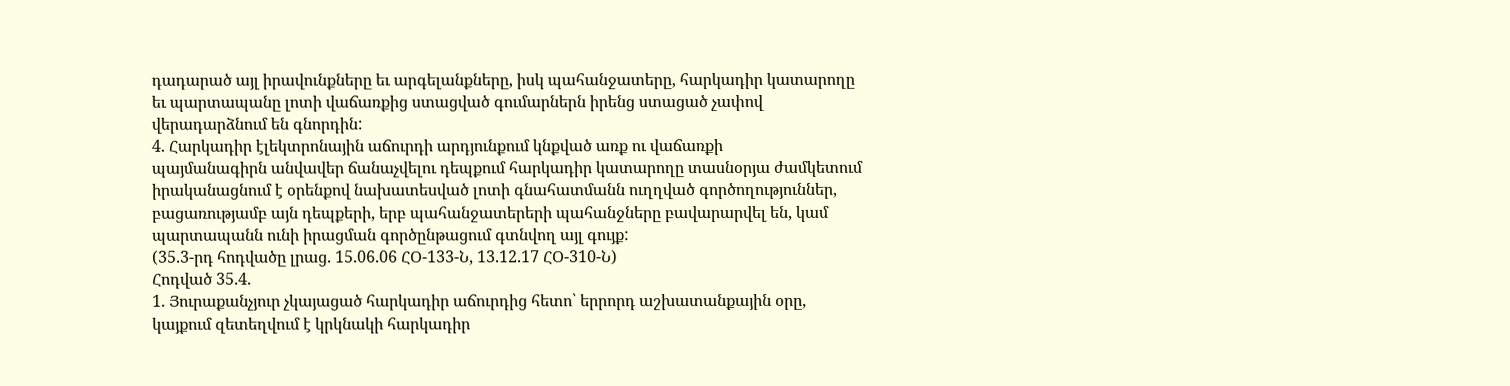դադարած այլ իրավունքները եւ արգելանքները, իսկ պահանջատերը, հարկադիր կատարողը
եւ պարտապանը լոտի վաճառքից ստացված գումարներն իրենց ստացած չափով
վերադարձնում են գնորդին:
4. Հարկադիր էլեկտրոնային աճուրդի արդյունքում կնքված առք ու վաճառքի
պայմանագիրն անվավեր ճանաչվելու դեպքում հարկադիր կատարողը տասնօրյա ժամկետում
իրականացնում է օրենքով նախատեսված լոտի գնահատմանն ուղղված գործողություններ,
բացառությամբ այն դեպքերի, երբ պահանջատերերի պահանջները բավարարվել են, կամ
պարտապանն ունի իրացման գործընթացում գտնվող այլ գույք:
(35.3-րդ հոդվածը լրաց. 15.06.06 ՀՕ-133-Ն, 13.12.17 ՀՕ-310-Ն)
Հոդված 35.4.
1. Յուրաքանչյուր չկայացած հարկադիր աճուրդից հետո՝ երրորդ աշխատանքային օրը,
կայքում զետեղվում է կրկնակի հարկադիր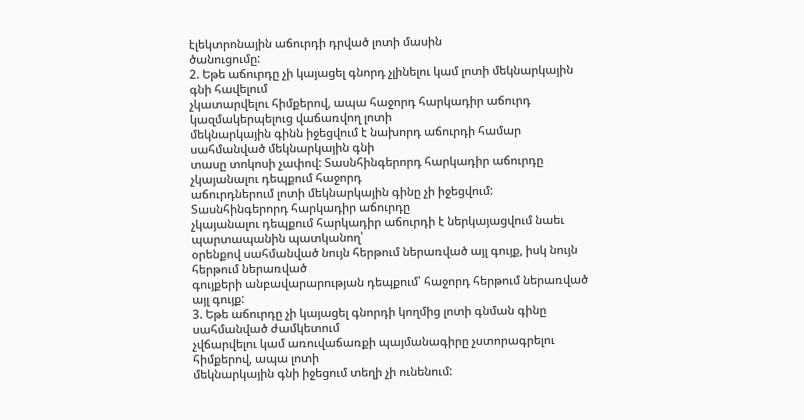էլեկտրոնային աճուրդի դրված լոտի մասին
ծանուցումը:
2. Եթե աճուրդը չի կայացել գնորդ չլինելու կամ լոտի մեկնարկային գնի հավելում
չկատարվելու հիմքերով, ապա հաջորդ հարկադիր աճուրդ կազմակերպելուց վաճառվող լոտի
մեկնարկային գինն իջեցվում է նախորդ աճուրդի համար սահմանված մեկնարկային գնի
տասը տոկոսի չափով: Տասնհինգերորդ հարկադիր աճուրդը չկայանալու դեպքում հաջորդ
աճուրդներում լոտի մեկնարկային գինը չի իջեցվում: Տասնհինգերորդ հարկադիր աճուրդը
չկայանալու դեպքում հարկադիր աճուրդի է ներկայացվում նաեւ պարտապանին պատկանող՝
օրենքով սահմանված նույն հերթում ներառված այլ գույք, իսկ նույն հերթում ներառված
գույքերի անբավարարության դեպքում՝ հաջորդ հերթում ներառված այլ գույք:
3. Եթե աճուրդը չի կայացել գնորդի կողմից լոտի գնման գինը սահմանված ժամկետում
չվճարվելու կամ առուվաճառքի պայմանագիրը չստորագրելու հիմքերով, ապա լոտի
մեկնարկային գնի իջեցում տեղի չի ունենում: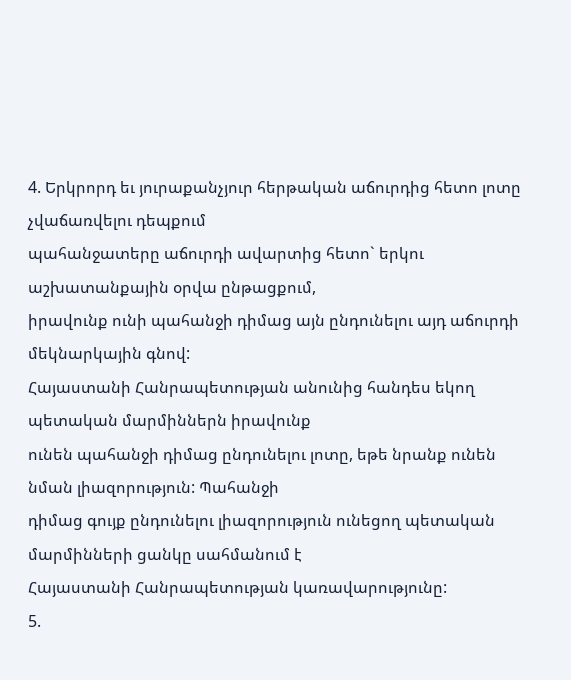4. Երկրորդ եւ յուրաքանչյուր հերթական աճուրդից հետո լոտը չվաճառվելու դեպքում
պահանջատերը աճուրդի ավարտից հետո` երկու աշխատանքային օրվա ընթացքում,
իրավունք ունի պահանջի դիմաց այն ընդունելու այդ աճուրդի մեկնարկային գնով:
Հայաստանի Հանրապետության անունից հանդես եկող պետական մարմիններն իրավունք
ունեն պահանջի դիմաց ընդունելու լոտը, եթե նրանք ունեն նման լիազորություն: Պահանջի
դիմաց գույք ընդունելու լիազորություն ունեցող պետական մարմինների ցանկը սահմանում է
Հայաստանի Հանրապետության կառավարությունը:
5.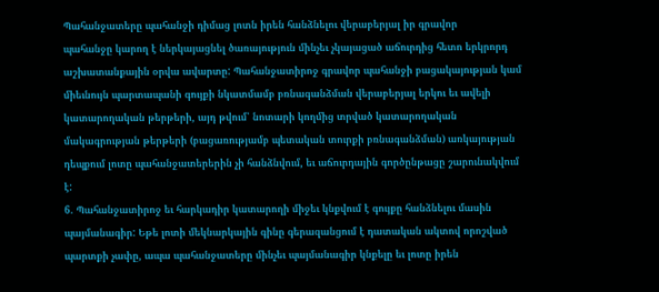Պահանջատերը պահանջի դիմաց լոտն իրեն հանձնելու վերաբերյալ իր գրավոր
պահանջը կարող է ներկայացնել ծառայություն մինչեւ չկայացած աճուրդից հետո երկրորդ
աշխատանքային օրվա ավարտը: Պահանջատիրոջ գրավոր պահանջի բացակայության կամ
միեւնույն պարտապանի գույքի նկատմամբ բռնագանձման վերաբերյալ երկու եւ ավելի
կատարողական թերթերի, այդ թվում՝ նոտարի կողմից տրված կատարողական
մակագրության թերթերի (բացառությամբ պետական տուրքի բռնագանձման) առկայության
դեպքում լոտը պահանջատերերին չի հանձնվում, եւ աճուրդային գործընթացը շարունակվում
է:
6. Պահանջատիրոջ եւ հարկադիր կատարողի միջեւ կնքվում է գույքը հանձնելու մասին
պայմանագիր: Եթե լոտի մեկնարկային գինը գերազանցում է դատական ակտով որոշված
պարտքի չափը, ապա պահանջատերը մինչեւ պայմանագիր կնքելը եւ լոտը իրեն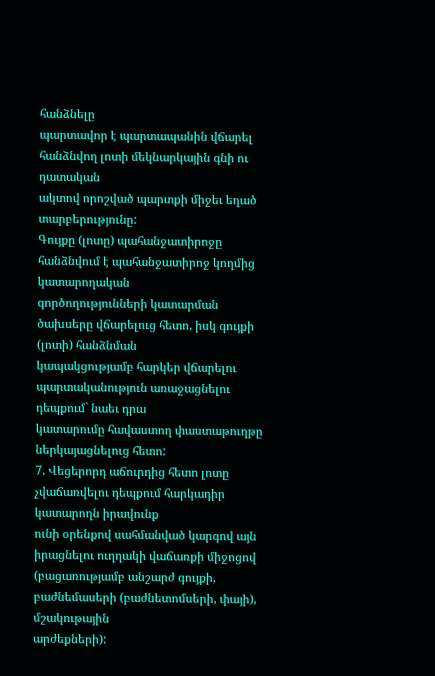հանձնելը
պարտավոր է պարտապանին վճարել հանձնվող լոտի մեկնարկային գնի ու դատական
ակտով որոշված պարտքի միջեւ եղած տարբերությունը:
Գույքը (լոտը) պահանջատիրոջը հանձնվում է պահանջատիրոջ կողմից կատարողական
գործողությունների կատարման ծախսերը վճարելուց հետո, իսկ գույքի (լոտի) հանձնման
կապակցությամբ հարկեր վճարելու պարտականություն առաջացնելու դեպքում` նաեւ դրա
կատարումը հավաստող փաստաթուղթը ներկայացնելուց հետո:
7. Վեցերորդ աճուրդից հետո լոտը չվաճառվելու դեպքում հարկադիր կատարողն իրավունք
ունի օրենքով սահմանված կարգով այն իրացնելու ուղղակի վաճառքի միջոցով
(բացառությամբ անշարժ գույքի, բաժնեմասերի (բաժնետոմսերի, փայի), մշակութային
արժեքների):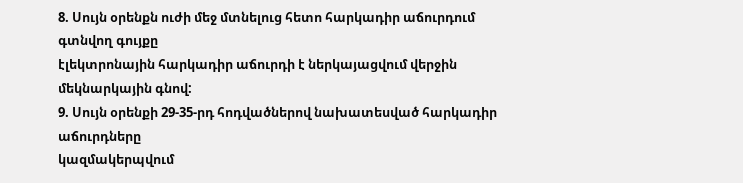8. Սույն օրենքն ուժի մեջ մտնելուց հետո հարկադիր աճուրդում գտնվող գույքը
էլեկտրոնային հարկադիր աճուրդի է ներկայացվում վերջին մեկնարկային գնով:
9. Սույն օրենքի 29-35-րդ հոդվածներով նախատեսված հարկադիր աճուրդները
կազմակերպվում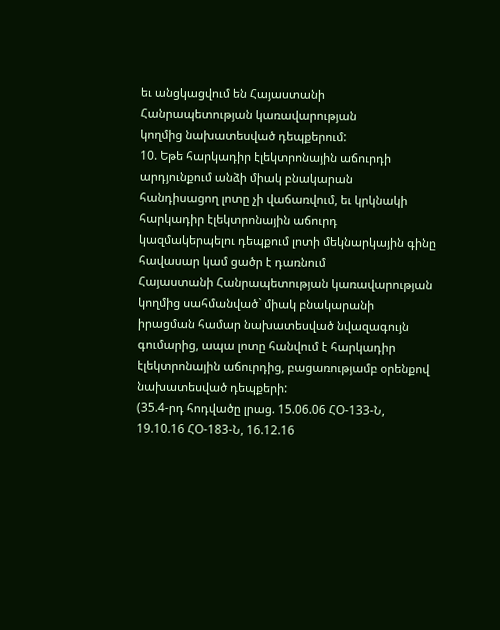եւ անցկացվում են Հայաստանի Հանրապետության կառավարության
կողմից նախատեսված դեպքերում:
10. Եթե հարկադիր էլեկտրոնային աճուրդի արդյունքում անձի միակ բնակարան
հանդիսացող լոտը չի վաճառվում, եւ կրկնակի հարկադիր էլեկտրոնային աճուրդ
կազմակերպելու դեպքում լոտի մեկնարկային գինը հավասար կամ ցածր է դառնում
Հայաստանի Հանրապետության կառավարության կողմից սահմանված` միակ բնակարանի
իրացման համար նախատեսված նվազագույն գումարից, ապա լոտը հանվում է հարկադիր
էլեկտրոնային աճուրդից, բացառությամբ օրենքով նախատեսված դեպքերի:
(35.4-րդ հոդվածը լրաց. 15.06.06 ՀՕ-133-Ն, 19.10.16 ՀՕ-183-Ն, 16.12.16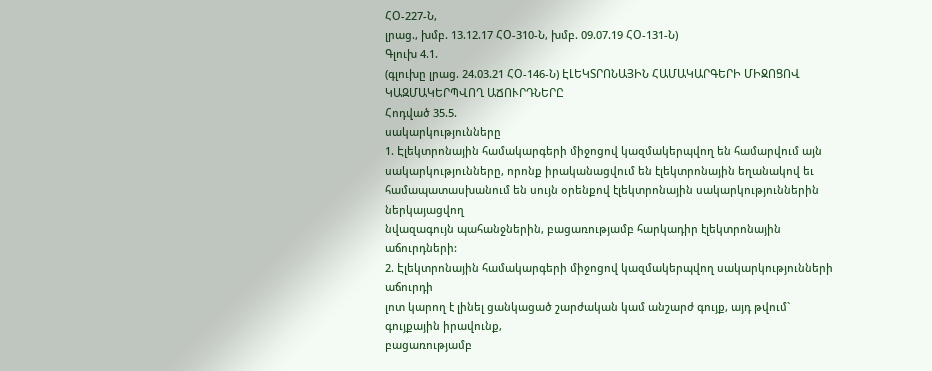ՀՕ-227-Ն,
լրաց., խմբ. 13.12.17 ՀՕ-310-Ն, խմբ. 09.07.19 ՀՕ-131-Ն)
Գլուխ 4.1.
(գլուխը լրաց. 24.03.21 ՀՕ-146-Ն) ԷԼԵԿՏՐՈՆԱՅԻՆ ՀԱՄԱԿԱՐԳԵՐԻ ՄԻՋՈՑՈՎ ԿԱԶՄԱԿԵՐՊՎՈՂ ԱՃՈՒՐԴՆԵՐԸ
Հոդված 35.5.
սակարկությունները
1. Էլեկտրոնային համակարգերի միջոցով կազմակերպվող են համարվում այն
սակարկությունները, որոնք իրականացվում են էլեկտրոնային եղանակով եւ
համապատասխանում են սույն օրենքով էլեկտրոնային սակարկություններին ներկայացվող
նվազագույն պահանջներին, բացառությամբ հարկադիր էլեկտրոնային աճուրդների:
2. Էլեկտրոնային համակարգերի միջոցով կազմակերպվող սակարկությունների աճուրդի
լոտ կարող է լինել ցանկացած շարժական կամ անշարժ գույք, այդ թվում` գույքային իրավունք,
բացառությամբ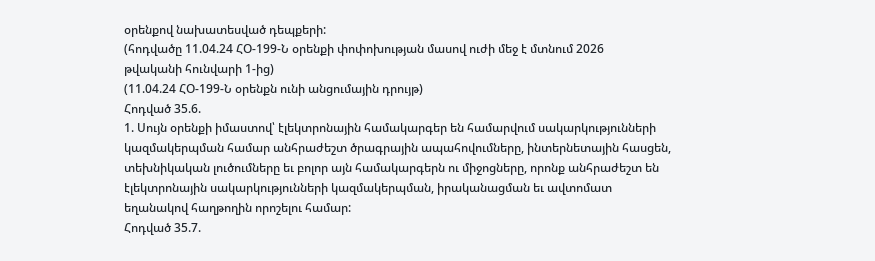օրենքով նախատեսված դեպքերի:
(հոդվածը 11.04.24 ՀՕ-199-Ն օրենքի փոփոխության մասով ուժի մեջ է մտնում 2026
թվականի հունվարի 1-ից)
(11.04.24 ՀՕ-199-Ն օրենքն ունի անցումային դրույթ)
Հոդված 35.6.
1. Սույն օրենքի իմաստով՝ էլեկտրոնային համակարգեր են համարվում սակարկությունների
կազմակերպման համար անհրաժեշտ ծրագրային ապահովումները, ինտերնետային հասցեն,
տեխնիկական լուծումները եւ բոլոր այն համակարգերն ու միջոցները, որոնք անհրաժեշտ են
էլեկտրոնային սակարկությունների կազմակերպման, իրականացման եւ ավտոմատ
եղանակով հաղթողին որոշելու համար:
Հոդված 35.7.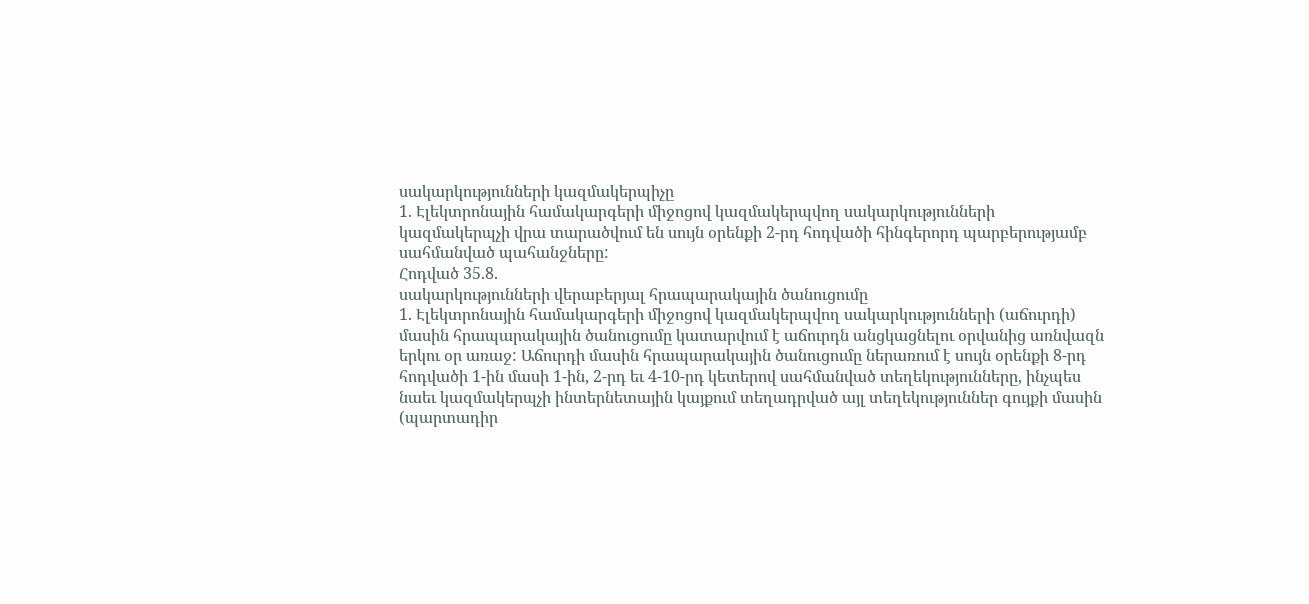սակարկությունների կազմակերպիչը
1. Էլեկտրոնային համակարգերի միջոցով կազմակերպվող սակարկությունների
կազմակերպչի վրա տարածվում են սույն օրենքի 2-րդ հոդվածի հինգերորդ պարբերությամբ
սահմանված պահանջները:
Հոդված 35.8.
սակարկությունների վերաբերյալ հրապարակային ծանուցումը
1. Էլեկտրոնային համակարգերի միջոցով կազմակերպվող սակարկությունների (աճուրդի)
մասին հրապարակային ծանուցումը կատարվում է աճուրդն անցկացնելու օրվանից առնվազն
երկու օր առաջ: Աճուրդի մասին հրապարակային ծանուցումը ներառում է սույն օրենքի 8-րդ
հոդվածի 1-ին մասի 1-ին, 2-րդ եւ 4-10-րդ կետերով սահմանված տեղեկությունները, ինչպես
նաեւ կազմակերպչի ինտերնետային կայքում տեղադրված այլ տեղեկություններ գույքի մասին
(պարտադիր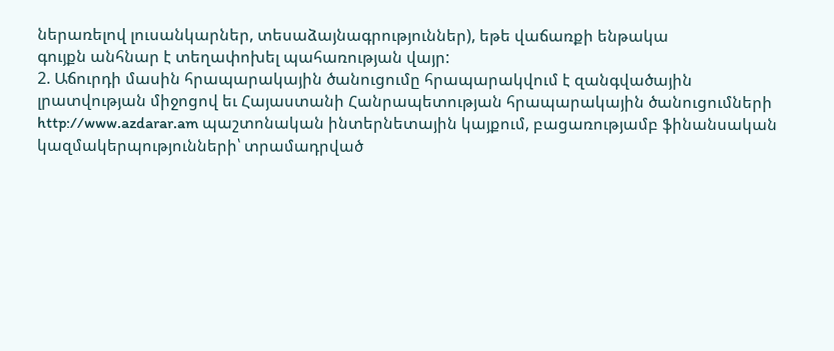ներառելով լուսանկարներ, տեսաձայնագրություններ), եթե վաճառքի ենթակա
գույքն անհնար է տեղափոխել պահառության վայր:
2. Աճուրդի մասին հրապարակային ծանուցումը հրապարակվում է զանգվածային
լրատվության միջոցով եւ Հայաստանի Հանրապետության հրապարակային ծանուցումների
http://www.azdarar.am պաշտոնական ինտերնետային կայքում, բացառությամբ ֆինանսական
կազմակերպությունների՝ տրամադրված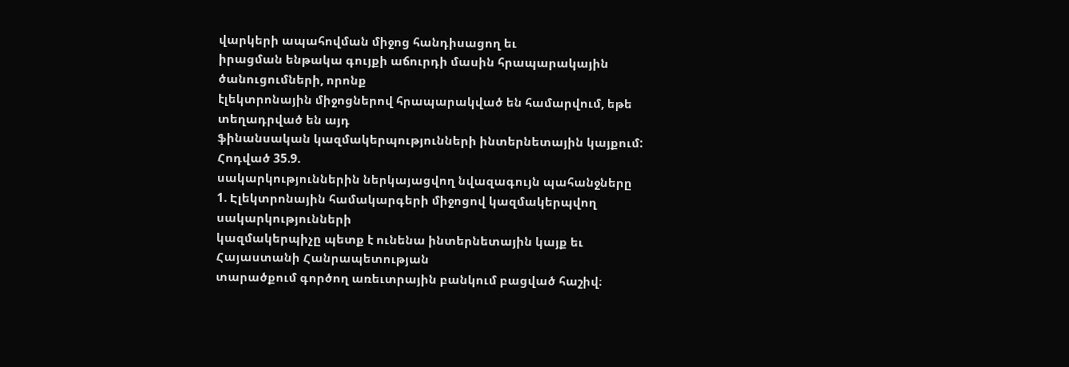վարկերի ապահովման միջոց հանդիսացող եւ
իրացման ենթակա գույքի աճուրդի մասին հրապարակային ծանուցումների, որոնք
էլեկտրոնային միջոցներով հրապարակված են համարվում, եթե տեղադրված են այդ
ֆինանսական կազմակերպությունների ինտերնետային կայքում:
Հոդված 35.9.
սակարկություններին ներկայացվող նվազագույն պահանջները
1. Էլեկտրոնային համակարգերի միջոցով կազմակերպվող սակարկությունների
կազմակերպիչը պետք է ունենա ինտերնետային կայք եւ Հայաստանի Հանրապետության
տարածքում գործող առեւտրային բանկում բացված հաշիվ։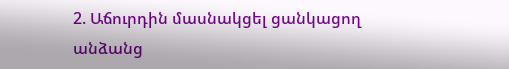2. Աճուրդին մասնակցել ցանկացող անձանց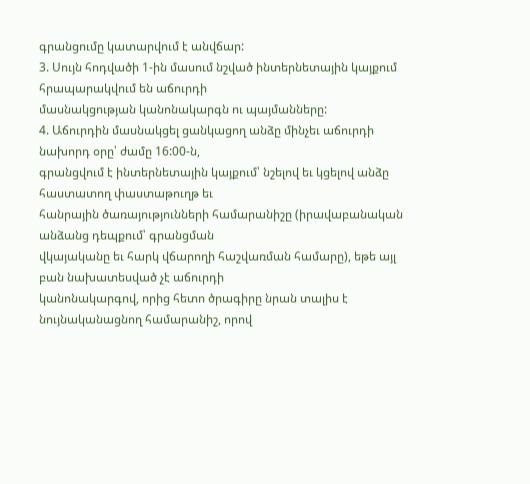գրանցումը կատարվում է անվճար:
3. Սույն հոդվածի 1-ին մասում նշված ինտերնետային կայքում հրապարակվում են աճուրդի
մասնակցության կանոնակարգն ու պայմանները:
4. Աճուրդին մասնակցել ցանկացող անձը մինչեւ աճուրդի նախորդ օրը՝ ժամը 16:00-ն,
գրանցվում է ինտերնետային կայքում՝ նշելով եւ կցելով անձը հաստատող փաստաթուղթ եւ
հանրային ծառայությունների համարանիշը (իրավաբանական անձանց դեպքում՝ գրանցման
վկայականը եւ հարկ վճարողի հաշվառման համարը), եթե այլ բան նախատեսված չէ աճուրդի
կանոնակարգով, որից հետո ծրագիրը նրան տալիս է նույնականացնող համարանիշ, որով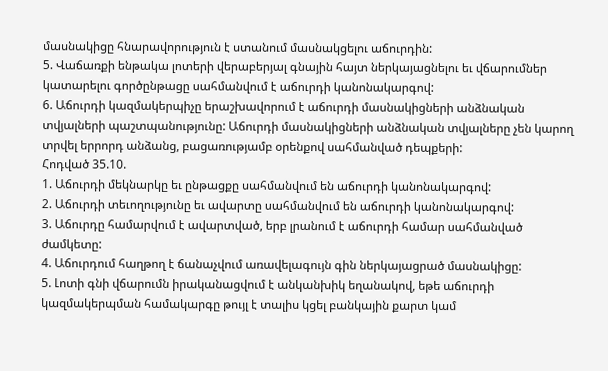մասնակիցը հնարավորություն է ստանում մասնակցելու աճուրդին:
5. Վաճառքի ենթակա լոտերի վերաբերյալ գնային հայտ ներկայացնելու եւ վճարումներ
կատարելու գործընթացը սահմանվում է աճուրդի կանոնակարգով:
6. Աճուրդի կազմակերպիչը երաշխավորում է աճուրդի մասնակիցների անձնական
տվյալների պաշտպանությունը: Աճուրդի մասնակիցների անձնական տվյալները չեն կարող
տրվել երրորդ անձանց, բացառությամբ օրենքով սահմանված դեպքերի:
Հոդված 35.10.
1. Աճուրդի մեկնարկը եւ ընթացքը սահմանվում են աճուրդի կանոնակարգով:
2. Աճուրդի տեւողությունը եւ ավարտը սահմանվում են աճուրդի կանոնակարգով:
3. Աճուրդը համարվում է ավարտված, երբ լրանում է աճուրդի համար սահմանված
ժամկետը:
4. Աճուրդում հաղթող է ճանաչվում առավելագույն գին ներկայացրած մասնակիցը:
5. Լոտի գնի վճարումն իրականացվում է անկանխիկ եղանակով, եթե աճուրդի
կազմակերպման համակարգը թույլ է տալիս կցել բանկային քարտ կամ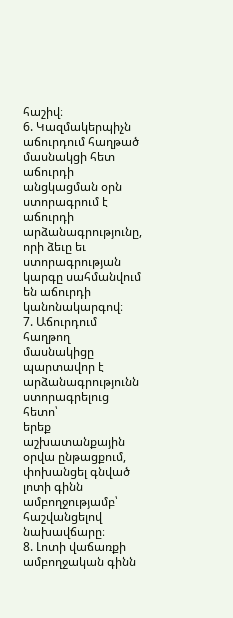հաշիվ։
6. Կազմակերպիչն աճուրդում հաղթած մասնակցի հետ աճուրդի անցկացման օրն
ստորագրում է աճուրդի արձանագրությունը, որի ձեւը եւ ստորագրության կարգը սահմանվում
են աճուրդի կանոնակարգով։
7. Աճուրդում հաղթող մասնակիցը պարտավոր է արձանագրությունն ստորագրելուց հետո՝
երեք աշխատանքային օրվա ընթացքում, փոխանցել գնված լոտի գինն ամբողջությամբ՝
հաշվանցելով նախավճարը։
8. Լոտի վաճառքի ամբողջական գինն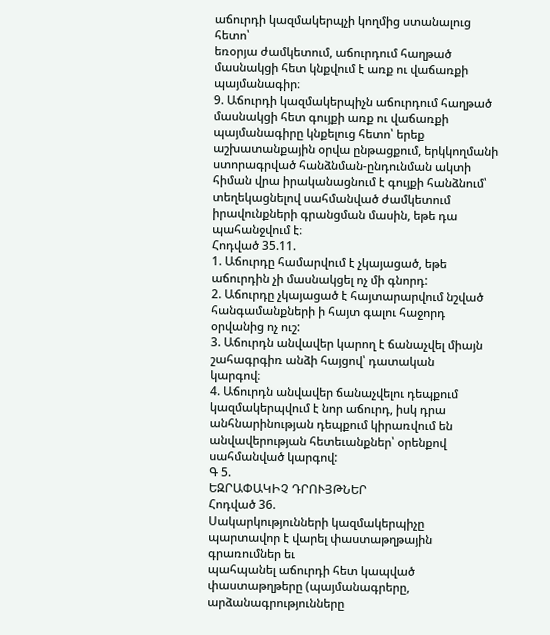աճուրդի կազմակերպչի կողմից ստանալուց հետո՝
եռօրյա ժամկետում, աճուրդում հաղթած մասնակցի հետ կնքվում է առք ու վաճառքի
պայմանագիր։
9. Աճուրդի կազմակերպիչն աճուրդում հաղթած մասնակցի հետ գույքի առք ու վաճառքի
պայմանագիրը կնքելուց հետո՝ երեք աշխատանքային օրվա ընթացքում, երկկողմանի
ստորագրված հանձնման-ընդունման ակտի հիման վրա իրականացնում է գույքի հանձնում՝
տեղեկացնելով սահմանված ժամկետում իրավունքների գրանցման մասին, եթե դա
պահանջվում է։
Հոդված 35.11.
1. Աճուրդը համարվում է չկայացած, եթե աճուրդին չի մասնակցել ոչ մի գնորդ:
2. Աճուրդը չկայացած է հայտարարվում նշված հանգամանքների ի հայտ գալու հաջորդ
օրվանից ոչ ուշ:
3. Աճուրդն անվավեր կարող է ճանաչվել միայն շահագրգիռ անձի հայցով՝ դատական
կարգով։
4. Աճուրդն անվավեր ճանաչվելու դեպքում կազմակերպվում է նոր աճուրդ, իսկ դրա
անհնարինության դեպքում կիրառվում են անվավերության հետեւանքներ՝ օրենքով
սահմանված կարգով:
Գ 5.
ԵԶՐԱՓԱԿԻՉ ԴՐՈՒՅԹՆԵՐ
Հոդված 36.
Սակարկությունների կազմակերպիչը պարտավոր է վարել փաստաթղթային գրառումներ եւ
պահպանել աճուրդի հետ կապված փաստաթղթերը (պայմանագրերը, արձանագրությունները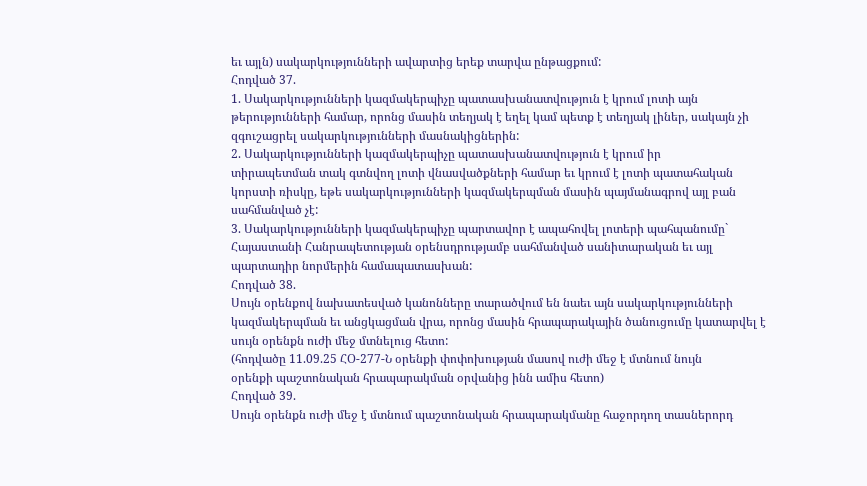եւ այլն) սակարկությունների ավարտից երեք տարվա ընթացքում:
Հոդված 37.
1. Սակարկությունների կազմակերպիչը պատասխանատվություն է կրում լոտի այն
թերությունների համար, որոնց մասին տեղյակ է եղել կամ պետք է տեղյակ լիներ, սակայն չի
զգուշացրել սակարկությունների մասնակիցներին:
2. Սակարկությունների կազմակերպիչը պատասխանատվություն է կրում իր
տիրապետման տակ գտնվող լոտի վնասվածքների համար եւ կրում է լոտի պատահական
կորստի ռիսկը, եթե սակարկությունների կազմակերպման մասին պայմանագրով այլ բան
սահմանված չէ:
3. Սակարկությունների կազմակերպիչը պարտավոր է ապահովել լոտերի պահպանումը`
Հայաստանի Հանրապետության օրենսդրությամբ սահմանված սանիտարական եւ այլ
պարտադիր նորմերին համապատասխան:
Հոդված 38.
Սույն օրենքով նախատեսված կանոնները տարածվում են նաեւ այն սակարկությունների
կազմակերպման եւ անցկացման վրա, որոնց մասին հրապարակային ծանուցումը կատարվել է
սույն օրենքն ուժի մեջ մտնելուց հետո:
(հոդվածը 11.09.25 ՀՕ-277-Ն օրենքի փոփոխության մասով ուժի մեջ է մտնում նույն
օրենքի պաշտոնական հրապարակման օրվանից ինն ամիս հետո)
Հոդված 39.
Սույն օրենքն ուժի մեջ է մտնում պաշտոնական հրապարակմանը հաջորդող տասներորդ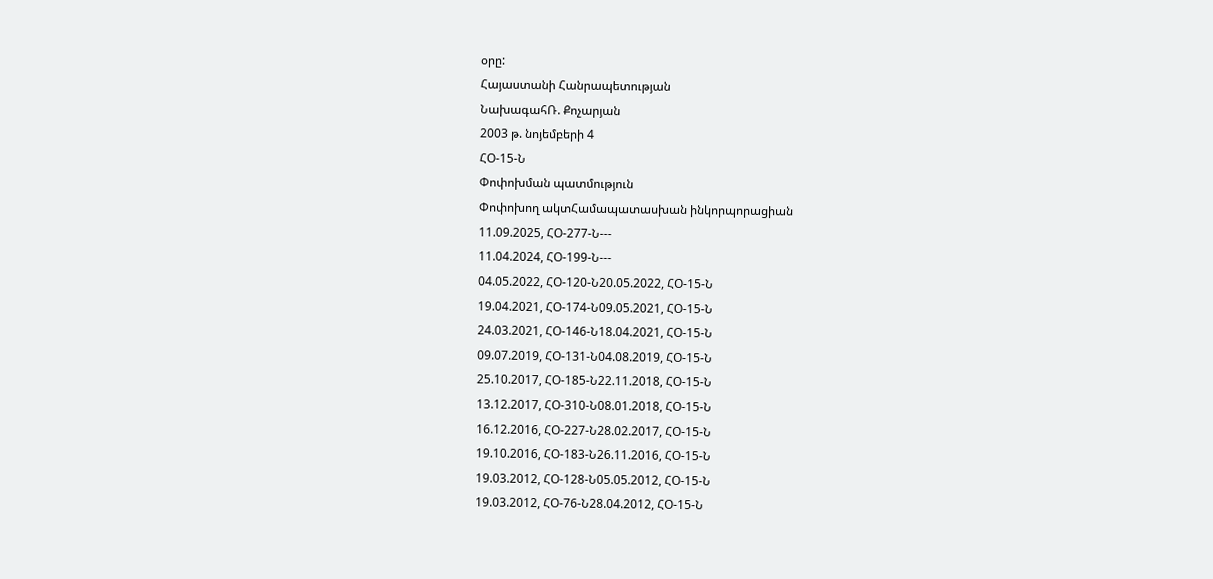օրը:
Հայաստանի Հանրապետության
ՆախագահՌ. Քոչարյան
2003 թ. նոյեմբերի 4
ՀՕ-15-Ն
Փոփոխման պատմություն
Փոփոխող ակտՀամապատասխան ինկորպորացիան
11.09.2025, ՀՕ-277-Ն---
11.04.2024, ՀՕ-199-Ն---
04.05.2022, ՀՕ-120-Ն20.05.2022, ՀՕ-15-Ն
19.04.2021, ՀՕ-174-Ն09.05.2021, ՀՕ-15-Ն
24.03.2021, ՀՕ-146-Ն18.04.2021, ՀՕ-15-Ն
09.07.2019, ՀՕ-131-Ն04.08.2019, ՀՕ-15-Ն
25.10.2017, ՀՕ-185-Ն22.11.2018, ՀՕ-15-Ն
13.12.2017, ՀՕ-310-Ն08.01.2018, ՀՕ-15-Ն
16.12.2016, ՀՕ-227-Ն28.02.2017, ՀՕ-15-Ն
19.10.2016, ՀՕ-183-Ն26.11.2016, ՀՕ-15-Ն
19.03.2012, ՀՕ-128-Ն05.05.2012, ՀՕ-15-Ն
19.03.2012, ՀՕ-76-Ն28.04.2012, ՀՕ-15-Ն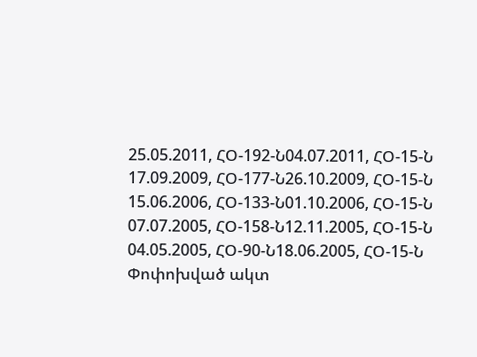25.05.2011, ՀՕ-192-Ն04.07.2011, ՀՕ-15-Ն
17.09.2009, ՀՕ-177-Ն26.10.2009, ՀՕ-15-Ն
15.06.2006, ՀՕ-133-Ն01.10.2006, ՀՕ-15-Ն
07.07.2005, ՀՕ-158-Ն12.11.2005, ՀՕ-15-Ն
04.05.2005, ՀՕ-90-Ն18.06.2005, ՀՕ-15-Ն
Փոփոխված ակտ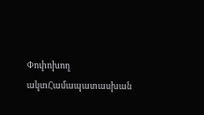Փոփոխող ակտՀամապատասխան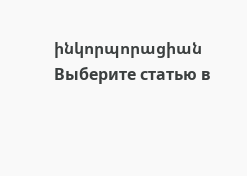ինկորպորացիան
Выберите статью в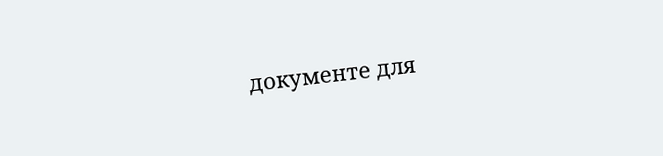документе для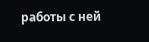работы с ней